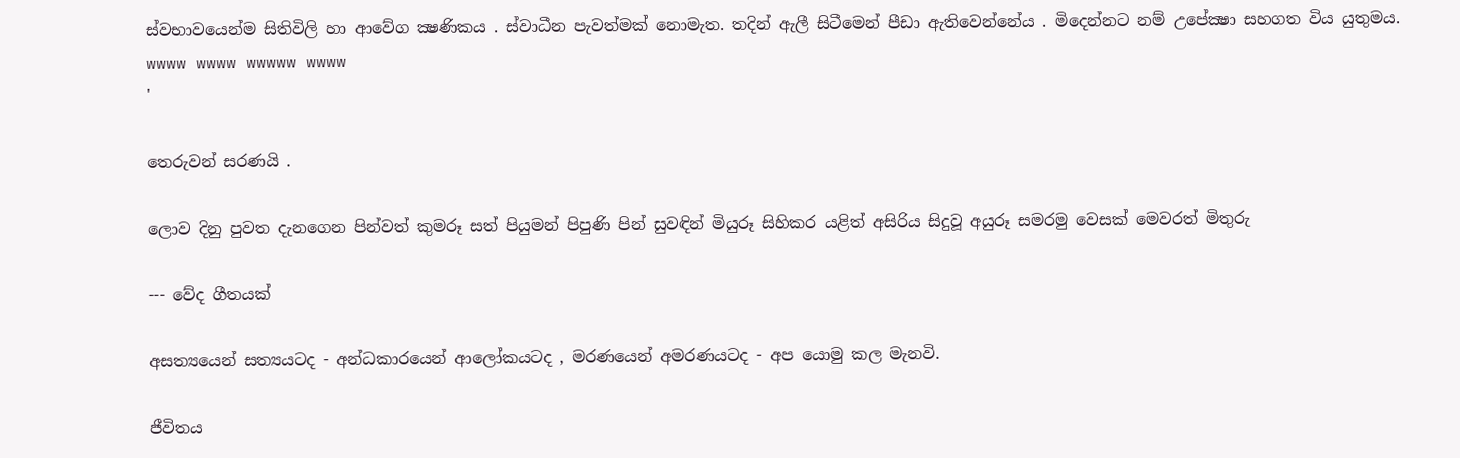ස්වභාවයෙන්ම සිතිවිලි හා ආවේග ක්‍ෂණිකය . ස්වාධීන පැවත්මක් නොමැත. තදින් ඇලී සිටීමෙන් පීඩා ඇතිවෙන්නේය . මිදෙන්නට නම් උපේක්‍ෂා සහගත විය යුතුමය.
wwww wwww wwwww wwww
'

තෙරුවන් සරණයි .

ලොව දිනු පුවත දැනගෙන පින්වත් කුමරූ සත් පියුමන් පිපුණි පින් සුවඳින් මියුරූ සිහිකර යළිත් අසිරිය සිදුවූ අයුරූ සමරමු වෙසක් මෙවරත් මිතුරු

--- වේද ගීතයක්

අසත්‍යයෙන් සත්‍යයටද - අන්ධකාරයෙන් ආලෝකයටද , මරණයෙන් අමරණයටද - අප යොමු කල මැනවි.

ජීවිතය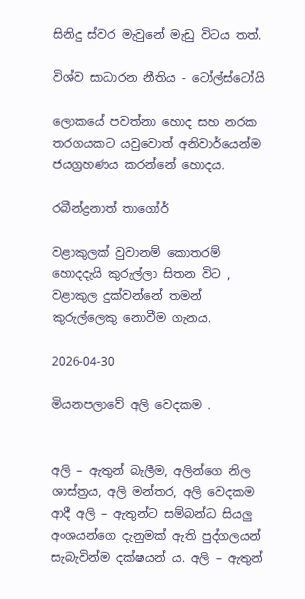සිනිදු ස්වර මැවුනේ මැඩු විටය තත්.

විශ්ව සාධාරන නීතිය - ටෝල්ස්ටෝයි

ලොකයේ පවත්නා හොද සහ නරක තරගයකට යවුවොත් අනිවාර්යෙන්ම ජයග්‍රහණය කරන්නේ හොදය.

රබීන්ද්‍රනාත් තාගෝර්

වළාකුලක් වුවානම් කොතරම් හොදදැයි කුරුල්ලා සිතන විට , වළාකුල දුක්වන්නේ තමන් කුරුල්ලෙකු නොවීම ගැනය.

2026-04-30

මියනපලාවේ අලි වෙදකම .


අලි – ඇතුන් බැලීම, අලින්ගෙ නිල ශාස්ත්‍රය, අලි මන්තර, අලි වෙදකම ආදී අලි – ඇතුන්ට සම්බන්ධ සියලු අංශයන්ගෙ දැනුමක් ඇති පුද්ගලයන් සැබැවින්ම දක්ෂයන් ය. අලි – ඇතුන්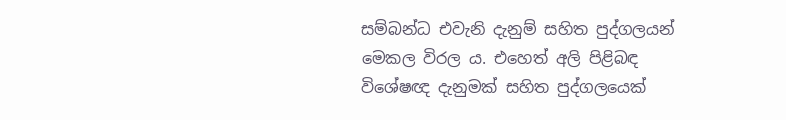සම්බන්ධ එවැනි දැනුම් සහිත පුද්ගලයන් මෙකල විරල ය. එහෙත් අලි පිළිබඳ විශේෂඥ දැනුමක් සහිත පුද්ගලයෙක්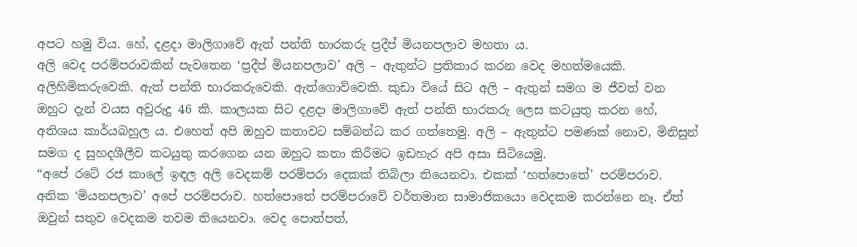අපට හමු විය. හේ, දළදා මාලිගාවේ ඇත් පන්ති භාරකරු ප්‍රදීප් මියනපලාව මහතා ය.
අලි වෙද පරම්පරාවකින් පැවතෙන ‘ප්‍රදීප් මියනපලාව’ අලි – ඇතුන්ට ප්‍රතිකාර කරන වෙද මහත්මයෙකි. අලිහිමිකරුවෙකි. ඇත් පන්ති භාරකරුවෙකි. ඇත්ගොව්වෙකි. කුඩා වියේ සිට අලි – ඇතුන් සමග ම ජීවත් වන ඔහුට දැන් වයස අවුරුදු 46 කි. කාලයක සිට දළදා මාලිගාවේ ඇත් පන්ති භාරකරු ලෙස කටයුතු කරන හේ, අතිශය කාර්යබහුල ය. එහෙත් අපි ඔහුව කතාවට සම්බන්ධ කර ගත්තෙමු. අලි – ඇතුන්ට පමණක් නොව, මිනිසුන් සමග ද සුහදශීලීව කටයුතු කරගෙන යන ඔහුට කතා කිරීමට ඉඩහැර අපි අසා සිටියෙමු.
“අපේ රටේ රජ කාලේ ඉඳල අලි වෙදකම් පරම්පරා දෙකක් තිබිලා තියෙනවා. එකක් ‘හත්පොතේ’ පරම්පරාව. අනික ‘මියනපලාව’ අපේ පරම්පරාව. හත්පොතේ පරම්පරාවේ වර්තමාන සාමාජිකයො වෙදකම කරන්නෙ නෑ. ඒත් ඔවුන් සතුව වෙදකම තවම තියෙනවා. වෙද පොත්පත්,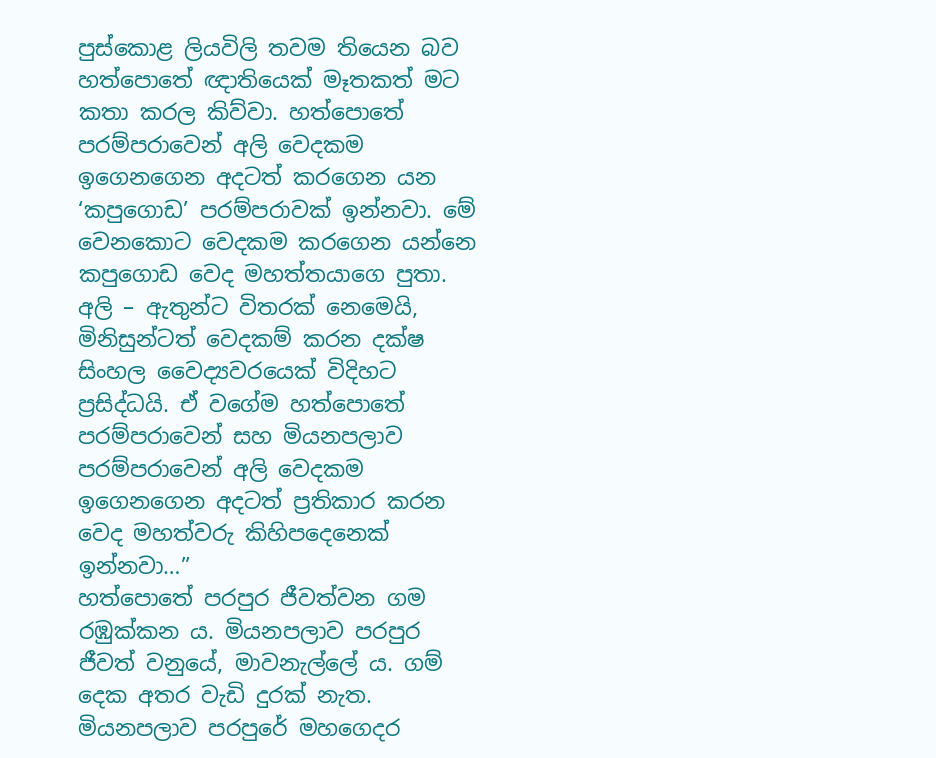පුස්කොළ ලියවිලි තවම තියෙන බව හත්පොතේ ඥාතියෙක් මෑතකත් මට කතා කරල කිව්වා. හත්පොතේ පරම්පරාවෙන් අලි වෙදකම ඉගෙනගෙන අදටත් කරගෙන යන ‘කපුගොඩ’ පරම්පරාවක් ඉන්නවා. මේ වෙනකොට වෙදකම කරගෙන යන්නෙ කපුගොඩ වෙද මහත්තයාගෙ පුතා. අලි – ඇතුන්ට විතරක් නෙමෙයි, මිනිසුන්ටත් වෙදකම් කරන දක්ෂ සිංහල වෛද්‍යවරයෙක් විදිහට ප්‍රසිද්ධයි. ඒ වගේම හත්පොතේ පරම්පරාවෙන් සහ මියනපලාව පරම්පරාවෙන් අලි වෙදකම ඉගෙනගෙන අදටත් ප්‍රතිකාර කරන වෙද මහත්වරු කිහිපදෙනෙක් ඉන්නවා…”
හත්පොතේ පරපුර ජීවත්වන ගම රඹුක්කන ය. මියනපලාව පරපුර ජීවත් වනුයේ, මාවනැල්ලේ ය. ගම් දෙක අතර වැඩි දුරක් නැත. මියනපලාව පරපුරේ මහගෙදර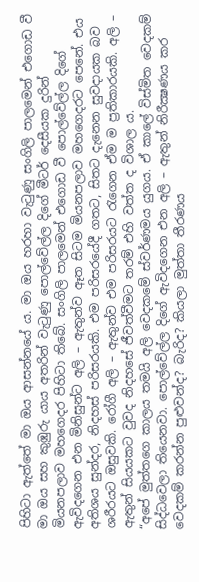පිහිටා ඇත්තේ මා ඔය ආසන්නයේ ය. මා ඔය හරහා වැටුණු සංගිලි පාලමෙන් එගොඩ වී මා ඔය සහ කුඹුරු යාය අතරින් වැටුණු පොල්වේල්ල දිගේ මීටර් දෙසීයක දුරින් මියනපලාව මහගෙදර පිහිටා තිබේ. සංගිලි පාලමෙන් එගොඩ වී පොල්වේල්ල දිගේ ඇවිදගෙන එන මිනිසුන්ට අලි – ඇතුන්ව ඈත සිටම මියනපලාව මහගෙදරට පෙනේ. එය අතිශය සුන්දර, නිදහස් පරිසරයකි. එම පරිසරයේදී ගතට, සිතට දැනෙන සුවදායක බව ශරීරයට ඔසුවකි. රෝගී අලි – ඇතුන්ව එම පරිසරයට රැගෙන ඒම ම ප්‍රතිකාරයකි. අලි – ඇතුන් සියයකට වුවද නිදහසේ ජීවත්වීමට තරම් එහි වත්ත ද විශාල ය.
“අපේ මුත්තගෙ කාලය තමයි අලි වෙදකමේ ස්වර්ණමය යුගය. ඒ කාලේ විස්මිත වෙදකම් සිද්ධවෙලා තියෙනවා. පොල්වේල්ල දිගේ ඇවිදගෙන එන අලි – ඇතුන් නිරීක්‍ෂණය කර වෙදකම් කරන්න පුළුවන්ද? බැරිද? කියලා මුත්තා තීරණය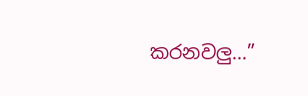කරනවලු…”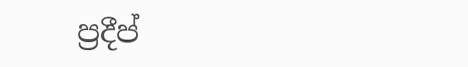ප්‍රදීප්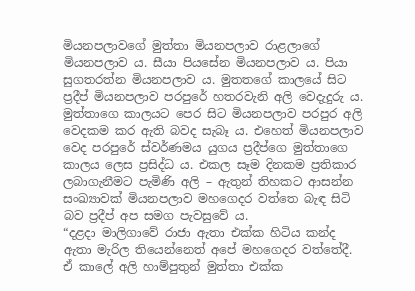මියනපලාවගේ මුත්තා මියනපලාව රාළලාගේ මියනපලාව ය. සීයා පියසේන මියනපලාව ය. පියා සුගතරත්න මියනපලාව ය. මුතතගේ කාලයේ සිට ප්‍රදීප් මියනපලාව පරපුරේ හතරවැනි අලි වෙදැදුරු ය. මුත්තාගෙ කාලයට පෙර සිට මියනපලාව පරපුර අලි වෙදකම කර ඇති බවද සැබෑ ය. එහෙත් මියනපලාව වෙද පරපුරේ ස්වර්ණමය යුගය ප්‍රදීප්ගෙ මුත්තාගෙ කාලය ලෙස ප්‍රසිද්ධ ය. එකල සෑම දිනකම ප්‍රතිකාර ලබාගැනීමට පැමිණි අලි – ඇතුන් තිහකට ආසන්න සංඛ්‍යාවක් මියනපලාව මහගෙදර වත්තෙ බැඳ සිටි බව ප්‍රදීප් අප සමග පැවසුවේ ය.
“දළදා මාලිගාවේ රාජා ඇතා එක්ක හිටිය කන්ද ඇතා මැරිල තියෙන්නෙත් අපේ මහගෙදර වත්තේදී. ඒ කාලේ අලි හාම්පුතුන් මුත්තා එක්ක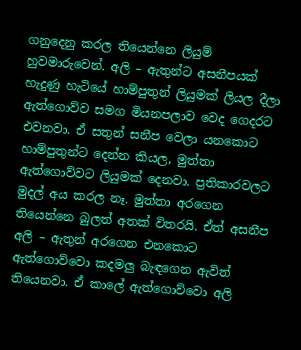ගනුදෙනු කරල තියෙන්නෙ ලියුම් හුවමාරුවෙන්. අලි – ඇතුන්ට අසනීපයක් හැදුණු හැටියේ හාම්පුතුන් ලියුමක් ලියල දීලා ඇත්ගොව්ව සමග මියනපලාව වෙද ගෙදරට එවනවා. ඒ සතුන් සනීප වෙලා යනකොට හාම්පුතුන්ට දෙන්න කියල, මුත්තා ඇත්ගොව්වට ලියුමක් දෙනවා. ප්‍රතිකාරවලට මුදල් අය කරල නෑ. මුත්තා අරගෙන තියෙන්නෙ බුලත් අතක් විතරයි. ඒත් අසනීප අලි – ඇතුන් අරගෙන එනකොට ඇත්ගොව්වො කදමලු බැඳගෙන ඇවිත් තියෙනවා. ඒ කාලේ ඇත්ගොව්වො අලි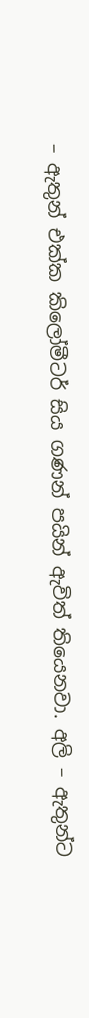– ඇතුන් එක්ක කිලෝමීටර් සිය ගණන් පයින් ඇවිත් තියෙනවා. අලි – ඇතුන්ට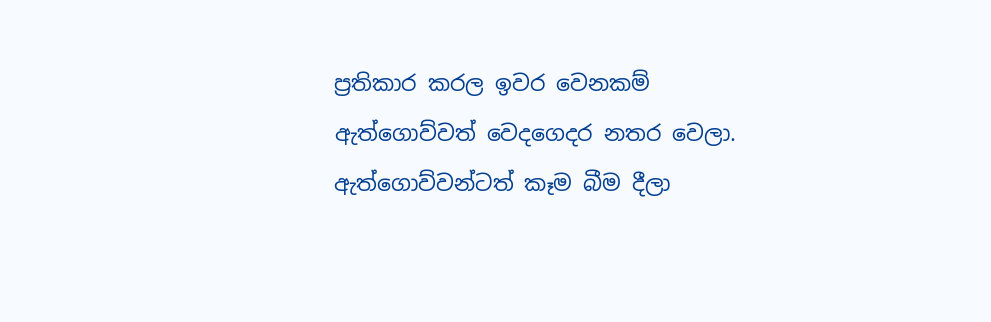ප්‍රතිකාර කරල ඉවර වෙනකම් ඇත්ගොව්වත් වෙදගෙදර නතර වෙලා. ඇත්ගොව්වන්ටත් කෑම බීම දීලා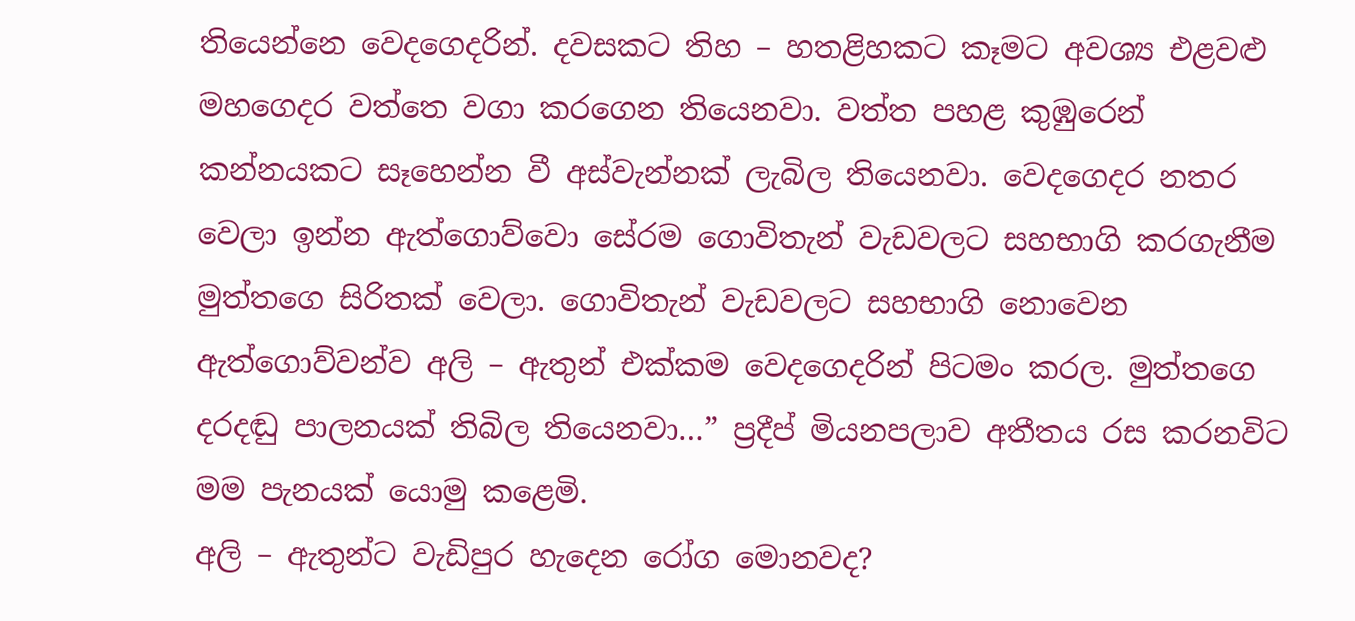තියෙන්නෙ වෙදගෙදරින්. දවසකට තිහ – හතළිහකට කෑමට අවශ්‍ය එළවළු මහගෙදර වත්තෙ වගා කරගෙන තියෙනවා. වත්ත පහළ කුඹුරෙන් කන්නයකට සෑහෙන්න වී අස්වැන්නක් ලැබිල තියෙනවා. වෙදගෙදර නතර වෙලා ඉන්න ඇත්ගොව්වො සේරම ගොවිතැන් වැඩවලට සහභාගි කරගැනීම මුත්තගෙ සිරිතක් වෙලා. ගොවිතැන් වැඩවලට සහභාගි නොවෙන ඇත්ගොව්වන්ව අලි – ඇතුන් එක්කම වෙදගෙදරින් පිටමං කරල. මුත්තගෙ දරදඬු පාලනයක් තිබිල තියෙනවා…” ප්‍රදීප් මියනපලාව අතීතය රස කරනවිට මම පැනයක් යොමු කළෙමි.
අලි – ඇතුන්ට වැඩිපුර හැදෙන රෝග මොනවද?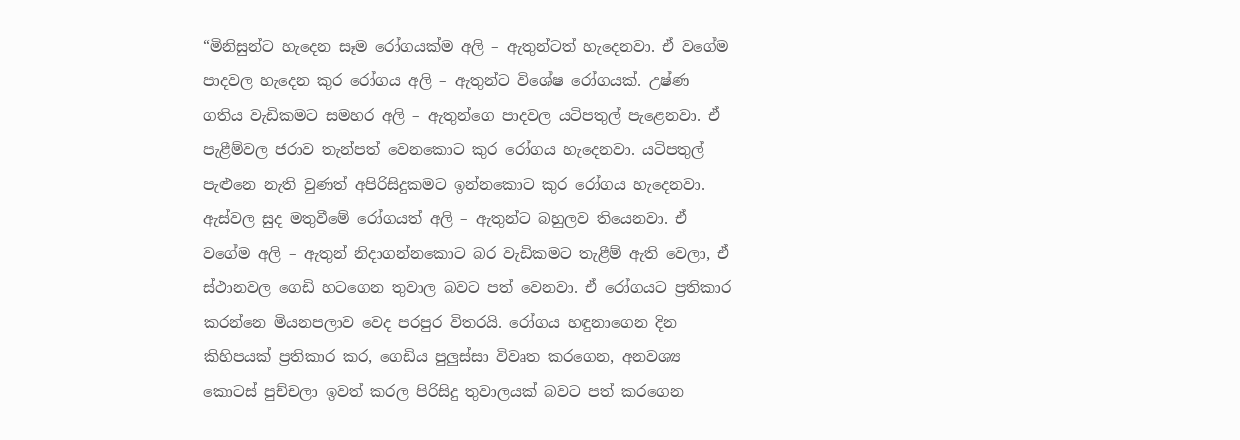“මිනිසුන්ට හැදෙන සෑම රෝගයක්ම අලි – ඇතුන්ටත් හැදෙනවා. ඒ වගේම පාදවල හැදෙන කුර රෝගය අලි – ඇතුන්ට විශේෂ රෝගයක්. උෂ්ණ ගතිය වැඩිකමට සමහර අලි – ඇතුන්ගෙ පාදවල යටිපතුල් පැළෙනවා. ඒ පැළීම්වල ජරාව තැන්පත් වෙනකොට කුර රෝගය හැදෙනවා. යටිපතුල් පැළුනෙ නැති වුණත් අපිරිසිදුකමට ඉන්නකොට කුර රෝගය හැදෙනවා. ඇස්වල සුද මතුවීමේ රෝගයත් අලි – ඇතුන්ට බහුලව තියෙනවා. ඒ වගේම අලි – ඇතුන් නිදාගන්නකොට බර වැඩිකමට තැළීම් ඇති වෙලා, ඒ ස්ථානවල ගෙඩි හටගෙන තුවාල බවට පත් වෙනවා. ඒ රෝගයට ප්‍රතිකාර කරන්නෙ මියනපලාව වෙද පරපුර විතරයි. රෝගය හඳුනාගෙන දින කිහිපයක් ප්‍රතිකාර කර, ගෙඩිය පුලුස්සා විවෘත කරගෙන, අනවශ්‍ය කොටස් පුච්චලා ඉවත් කරල පිරිසිදු තුවාලයක් බවට පත් කරගෙන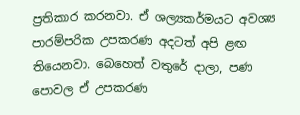ප්‍රතිකාර කරනවා. ඒ ශල්‍යකර්මයට අවශ්‍ය පාරම්පරික උපකරණ අදටත් අපි ළඟ තියෙනවා. බෙහෙත් වතුරේ දාලා, පණ පොවල ඒ උපකරණ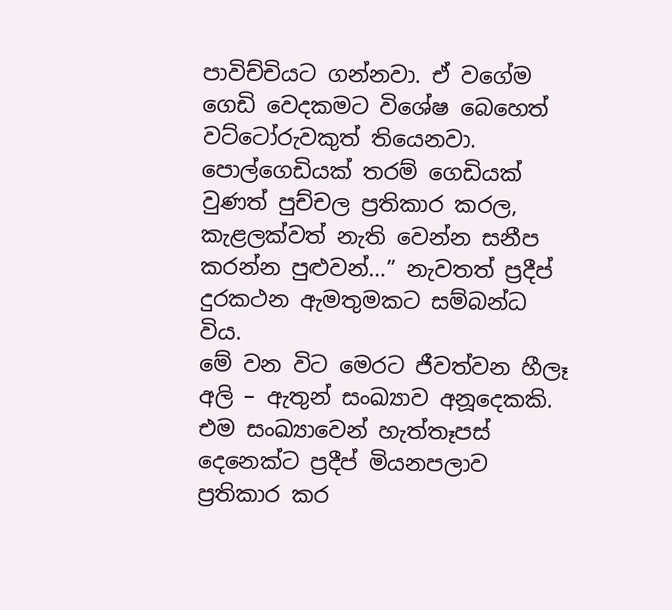පාවිච්චියට ගන්නවා. ඒ වගේම ගෙඩි වෙදකමට විශේෂ බෙහෙත් වට්ටෝරුවකුත් තියෙනවා. පොල්ගෙඩියක් තරම් ගෙඩියක් වුණත් පුච්චල ප්‍රතිකාර කරල, කැළලක්වත් නැති වෙන්න සනීප කරන්න පුළුවන්…” නැවතත් ප්‍රදීප් දුරකථන ඇමතුමකට සම්බන්ධ විය.
මේ වන විට මෙරට ජීවත්වන හීලෑ අලි – ඇතුන් සංඛ්‍යාව අනූදෙකකි. එම සංඛ්‍යාවෙන් හැත්තෑපස් දෙනෙක්ට ප්‍රදීප් මියනපලාව ප්‍රතිකාර කර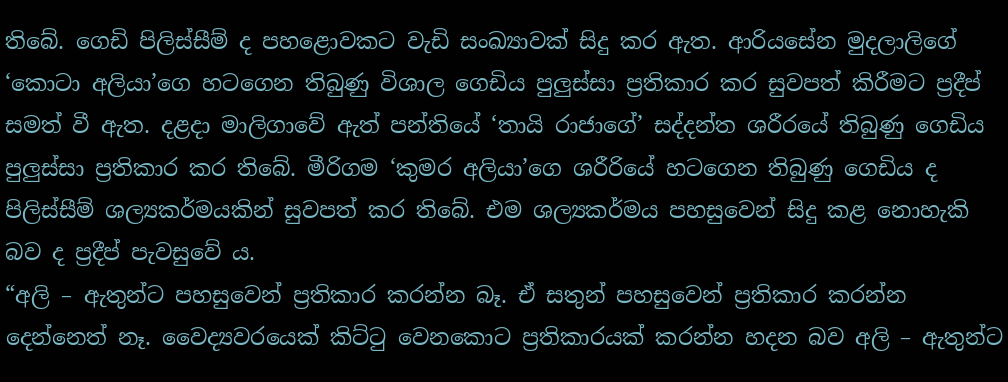තිබේ. ගෙඩි පිලිස්සීම් ද පහළොවකට වැඩි සංඛ්‍යාවක් සිදු කර ඇත. ආරියසේන මුදලාලිගේ ‘කොටා අලියා’ගෙ හටගෙන තිබුණු විශාල ගෙඩිය පුලුස්සා ප්‍රතිකාර කර සුවපත් කිරීමට ප්‍රදීප් සමත් වී ඇත. දළදා මාලිගාවේ ඇත් පන්තියේ ‘තායි රාජාගේ’ සද්දන්ත ශරීරයේ තිබුණු ගෙඩිය පුලුස්සා ප්‍රතිකාර කර තිබේ. මීරිගම ‘කුමර අලියා’ගෙ ශරීරියේ හටගෙන තිබුණු ගෙඩිය ද පිලිස්සීම් ශල්‍යකර්මයකින් සුවපත් කර තිබේ. එම ශල්‍යකර්මය පහසුවෙන් සිදු කළ නොහැකි බව ද ප්‍රදීප් පැවසුවේ ය.
“අලි – ඇතුන්ට පහසුවෙන් ප්‍රතිකාර කරන්න බෑ. ඒ සතුන් පහසුවෙන් ප්‍රතිකාර කරන්න දෙන්නෙත් නෑ. වෛද්‍යවරයෙක් කිට්ටු වෙනකොට ප්‍රතිකාරයක් කරන්න හදන බව අලි – ඇතුන්ට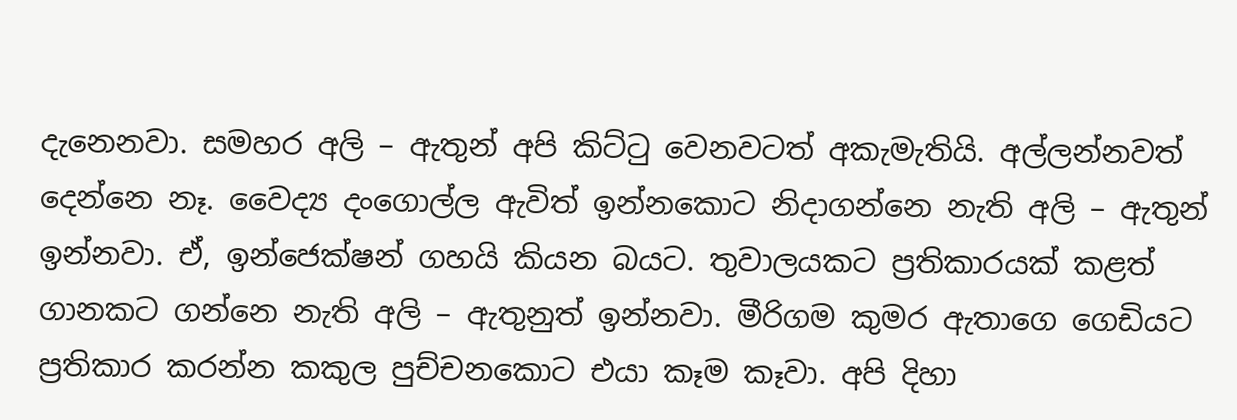දැනෙනවා. සමහර අලි – ඇතුන් අපි කිට්ටු වෙනවටත් අකැමැතියි. අල්ලන්නවත් දෙන්නෙ නෑ. වෛද්‍ය දංගොල්ල ඇවිත් ඉන්නකොට නිදාගන්නෙ නැති අලි – ඇතුන් ඉන්නවා. ඒ, ඉන්ජෙක්ෂන් ගහයි කියන බයට. තුවාලයකට ප්‍රතිකාරයක් කළත් ගානකට ගන්නෙ නැති අලි – ඇතුනුත් ඉන්නවා. මීරිගම කුමර ඇතාගෙ ගෙඩියට ප්‍රතිකාර කරන්න කකුල පුච්චනකොට එයා කෑම කෑවා. අපි දිහා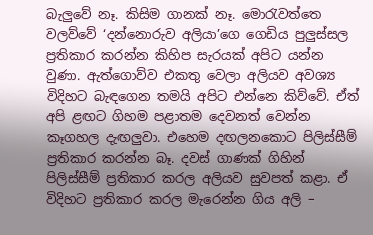බැලුවේ නෑ. කිසිම ගානක් නෑ. මොරැවත්තෙ වලව්වේ ‘දන්නොරුව අලියා’ගෙ ගෙඩිය පුලුස්සල ප්‍රතිකාර කරන්න කිහිප සැරයක් අපිට යන්න වුණා. ඇත්ගොව්ව එකතු වෙලා අලියව අවශ්‍ය විදිහට බැඳගෙන තමයි අපිට එන්නෙ කිව්වේ. ඒත් අපි ළඟට ගිහම පළාතම දෙවනත් වෙන්න කෑගහල දැඟලුවා. එහෙම දඟලනකොට පිලිස්සීම් ප්‍රතිකාර කරන්න බෑ. දවස් ගාණක් ගිහින් පිලිස්සීම් ප්‍රතිකාර කරල අලියව සුවපත් කළා. ඒ විදිහට ප්‍රතිකාර කරල මැරෙන්න ගිය අලි –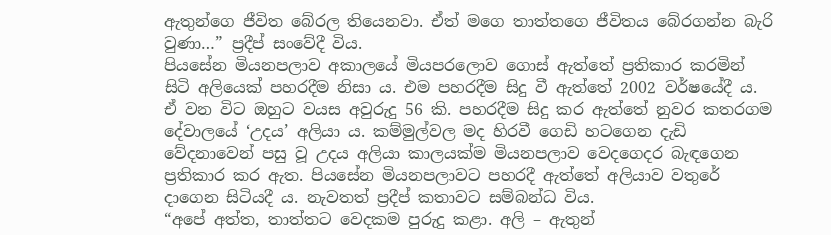ඇතුන්ගෙ ජීවිත බේරල තියෙනවා. ඒත් මගෙ තාත්තගෙ ජීවිතය බේරගන්න බැරි වුණා…” ප්‍රදීප් සංවේදී විය.
පියසේන මියනපලාව අකාලයේ මියපරලොව ගොස් ඇත්තේ ප්‍රතිකාර කරමින් සිටි අලියෙක් පහරදීම නිසා ය. එම පහරදීම සිදු වී ඇත්තේ 2002 වර්ෂයේදී ය. ඒ වන විට ඔහුට වයස අවුරුදු 56 කි. පහරදීම සිදු කර ඇත්තේ නුවර කතරගම දේවාලයේ ‘උදය’ අලියා ය. කම්මුල්වල මද හිරවී ගෙඩි හටගෙන දැඩි වේදනාවෙන් පසු වූ උදය අලියා කාලයක්ම මියනපලාව වෙදගෙදර බැඳගෙන ප්‍රතිකාර කර ඇත. පියසේන මියනපලාවට පහරදී ඇත්තේ අලියාව වතුරේ දාගෙන සිටියදී ය. නැවතත් ප්‍රදීප් කතාවට සම්බන්ධ විය.
“අපේ අත්ත, තාත්තට වෙදකම පුරුදු කළා. අලි – ඇතුන්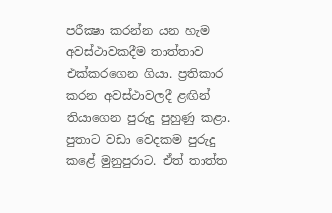පරීක්‍ෂා කරන්න යන හැම අවස්ථාවකදීම තාත්තාව එක්කරගෙන ගියා. ප්‍රතිකාර කරන අවස්ථාවලදී ළඟින් තියාගෙන පුරුදු පුහුණු කළා. පුතාට වඩා වෙදකම පුරුදු කළේ මුනුපුරාට. ඒත් තාත්ත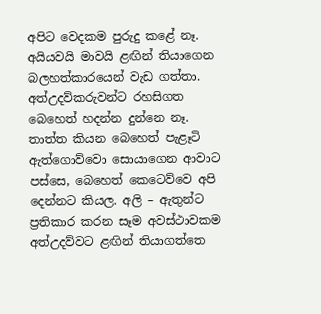අපිට වෙදකම පුරුදු කළේ නෑ. අයියවයි මාවයි ළඟින් තියාගෙන බලහත්කාරයෙන් වැඩ ගත්තා. අත්උදව්කරුවන්ට රහසිගත බෙහෙත් හදන්න දුන්නෙ නෑ. තාත්ත කියන බෙහෙත් පැළෑටි ඇත්ගොව්වො සොයාගෙන ආවාට පස්සෙ, බෙහෙත් කෙටෙව්වෙ අපි දෙන්නට කියල. අලි – ඇතුන්ට ප්‍රතිකාර කරන සෑම අවස්ථාවකම අත්උදව්වට ළඟින් තියාගත්තෙ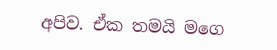අපිව. ඒක තමයි මගෙ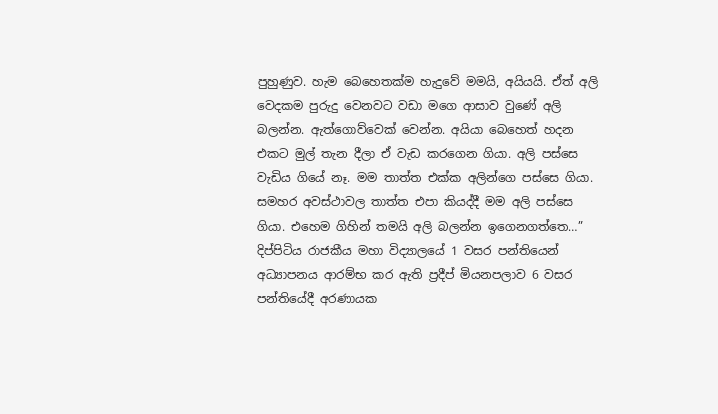පුහුණුව. හැම බෙහෙතක්ම හැදුවේ මමයි, අයියයි. ඒත් අලි වෙදකම පුරුදු වෙනවට වඩා මගෙ ආසාව වුණේ අලි බලන්න. ඇත්ගොව්වෙක් වෙන්න. අයියා බෙහෙත් හදන එකට මුල් තැන දීලා ඒ වැඩ කරගෙන ගියා. අලි පස්සෙ වැඩිය ගියේ නෑ. මම තාත්ත එක්ක අලින්ගෙ පස්සෙ ගියා. සමහර අවස්ථාවල තාත්ත එපා කියද්දී මම අලි පස්සෙ ගියා. එහෙම ගිහින් තමයි අලි බලන්න ඉගෙනගත්තෙ…” දිප්පිටිය රාජකීය මහා විද්‍යාලයේ 1 වසර පන්තියෙන් අධ්‍යාපනය ආරම්භ කර ඇති ප්‍රදීප් මියනපලාව 6 වසර පන්තියේදී අරණායක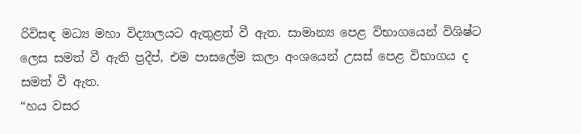රිවිසඳ මධ්‍ය මහා විද්‍යාලයට ඇතුළත් වී ඇත. සාමාන්‍ය පෙළ විභාගයෙන් විශිෂ්ට ලෙස සමත් වී ඇති ප්‍රදීප්, එම පාසලේම කලා අංශයෙන් උසස් පෙළ විභාගය ද සමත් වී ඇත.
“හය වසර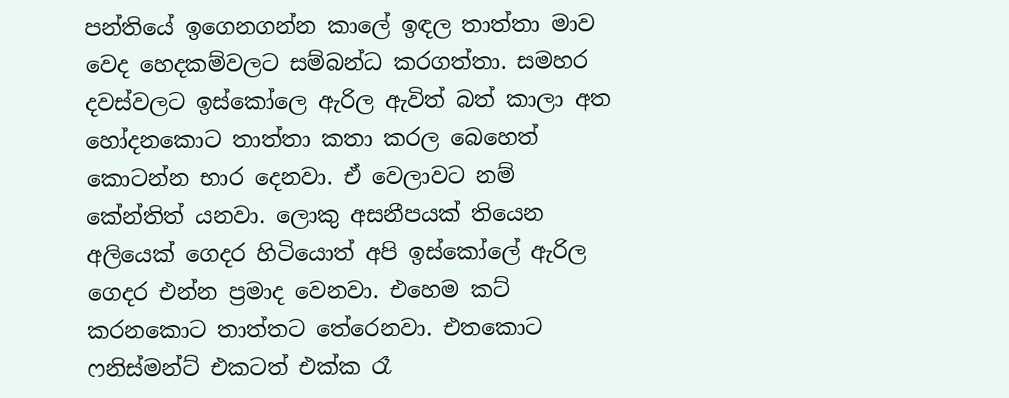පන්තියේ ඉගෙනගන්න කාලේ ඉඳල තාත්තා මාව වෙද හෙදකම්වලට සම්බන්ධ කරගත්තා. සමහර දවස්වලට ඉස්කෝලෙ ඇරිල ඇවිත් බත් කාලා අත හෝදනකොට තාත්තා කතා කරල බෙහෙත් කොටන්න භාර දෙනවා. ඒ වෙලාවට නම් කේන්තිත් යනවා. ලොකු අසනීපයක් තියෙන අලියෙක් ගෙදර හිටියොත් අපි ඉස්කෝලේ ඇරිල ගෙදර එන්න ප්‍රමාද වෙනවා. එහෙම කට් කරනකොට තාත්තට තේරෙනවා. එතකොට ෆනිස්මන්ට් එකටත් එක්ක රෑ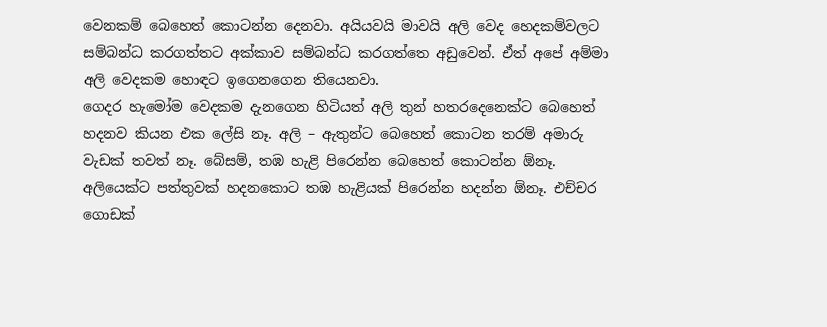වෙනකම් බෙහෙත් කොටන්න දෙනවා. අයියවයි මාවයි අලි වෙද හෙදකම්වලට සම්බන්ධ කරගත්තට අක්කාව සම්බන්ධ කරගත්තෙ අඩුවෙන්. ඒත් අපේ අම්මා අලි වෙදකම හොඳට ඉගෙනගෙන තියෙනවා.
ගෙදර හැමෝම වෙදකම දැනගෙන හිටියත් අලි තුන් හතරදෙනෙක්ට බෙහෙත් හදනව කියන එක ලේසි නෑ. අලි – ඇතුන්ට බෙහෙත් කොටන තරම් අමාරු වැඩක් තවත් නෑ. බේසම්, තඹ හැළි පිරෙන්න බෙහෙත් කොටන්න ඕනෑ. අලියෙක්ට පත්තුවක් හදනකොට තඹ හැළියක් පිරෙන්න හදන්න ඕනෑ. එච්චර ගොඩක්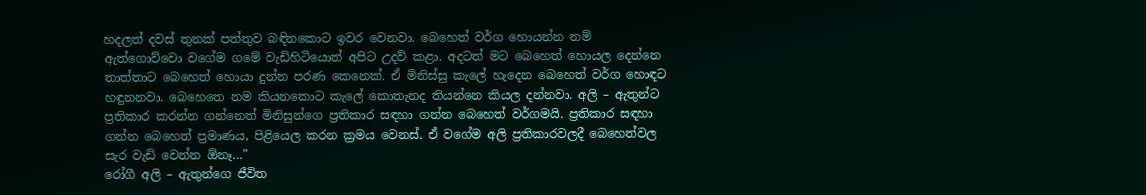හදලත් දවස් තුනක් පත්තුව බඳිනකොට ඉවර වෙනවා. බෙහෙත් වර්ග හොයන්න නම් ඇත්ගොව්වො වගේම ගමේ වැඩිහිටියොත් අපිට උදව් කළා. අදටත් මට බෙහෙත් හොයල දෙන්නෙ තාත්තාට බෙහෙත් හොයා දුන්න පරණ කෙනෙක්. ඒ මිනිස්සු කැලේ හැදෙන බෙහෙත් වර්ග හොඳට හඳුනනවා. බෙහෙතෙ නම කියනකොට කැලේ කොතැනද තියන්නෙ කියල දන්නවා. අලි – ඇතුන්ට ප්‍රතිකාර කරන්න ගන්නෙත් මිනිසුන්ගෙ ප්‍රතිකාර සඳහා ගන්න බෙහෙත් වර්ගමයි. ප්‍රතිකාර සඳහා ගන්න බෙහෙත් ප්‍රමාණය, පිළියෙල කරන ක්‍රමය වෙනස්. ඒ වගේම අලි ප්‍රතිකාරවලදී බෙහෙත්වල සැර වැඩි වෙන්න ඕනෑ…”
රෝගී අලි – ඇතුන්ගෙ ජීවිත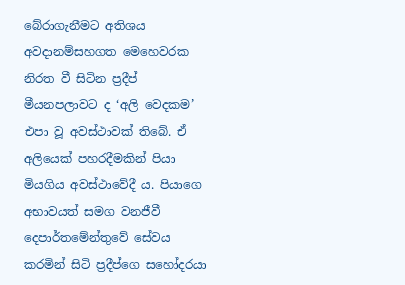බේරාගැනීමට අතිශය අවදානම්සහගත මෙහෙවරක නිරත වී සිටින ප්‍රදීප් මීයනපලාවට ද ‘අලි වෙදකම’ එපා වූ අවස්ථාවක් තිබේ. ඒ අලියෙක් පහරදීමකින් පියා මියගිය අවස්ථාවේදී ය. පියාගෙ අභාවයත් සමග වනජීවී දෙපාර්තමේන්තුවේ සේවය කරමින් සිටි ප්‍රදීප්ගෙ සහෝදරයා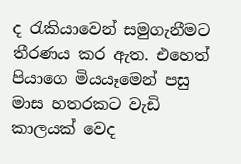ද රැකියාවෙන් සමුගැනීමට තීරණය කර ඇත. එහෙත් පියාගෙ මියයෑමෙන් පසු මාස හතරකට වැඩි කාලයක් වෙද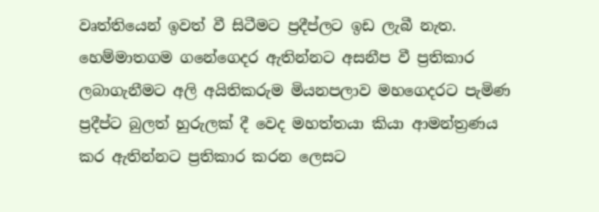වෘත්තියෙන් ඉවත් වී සිටීමට ප්‍රදීප්ලට ඉඩ ලැබී නැත. හෙම්මාතගම ගනේගෙදර ඇතින්නට අසනීප වී ප්‍රතිකාර ලබාගැනීමට අලි අයිතිකරුම මියනපලාව මහගෙදරට පැමිණ ප්‍රදීප්ට බුලත් හුරුලක් දී වෙද මහත්තයා කියා ආමන්ත්‍රණය කර ඇතින්නට ප්‍රතිකාර කරන ලෙසට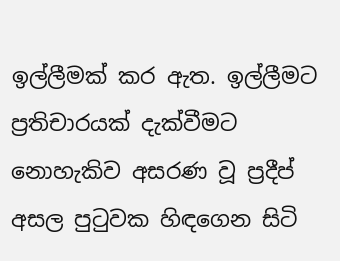ඉල්ලීමක් කර ඇත. ඉල්ලීමට ප්‍රතිචාරයක් දැක්වීමට නොහැකිව අසරණ වූ ප්‍රදීප් අසල පුටුවක හිඳගෙන සිටි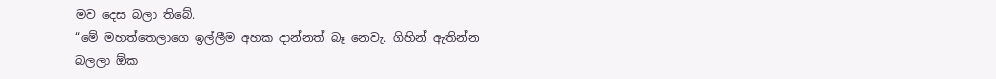මව දෙස බලා තිබේ.
“මේ මහත්තෙලාගෙ ඉල්ලීම අහක දාන්නත් බෑ නෙවැ. ගිහින් ඇතින්න බලලා ඕක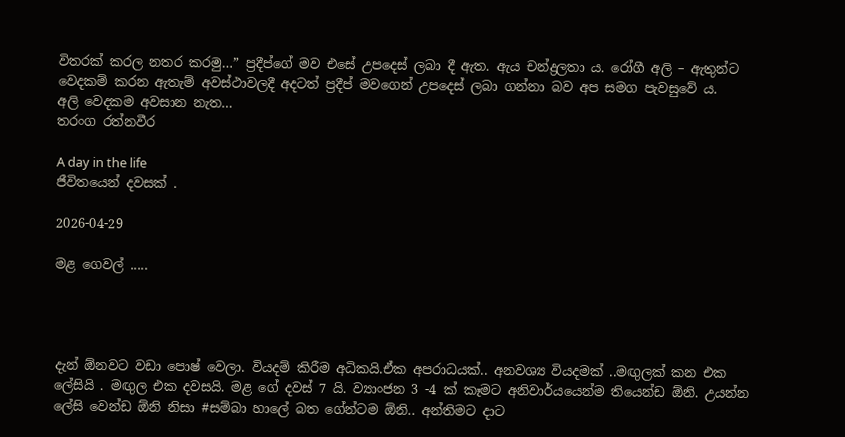විතරක් කරල නතර කරමු…” ප්‍රදීප්ගේ මව එසේ උපදෙස් ලබා දී ඇත. ඇය චන්ද්‍රලතා ය. රෝගී අලි – ඇතුන්ට වෙදකම් කරන ඇතැම් අවස්ථාවලදී අදටත් ප්‍රදීප් මවගෙන් උපදෙස් ලබා ගන්නා බව අප සමග පැවසුවේ ය.
අලි වෙදකම අවසාන නැත…
තරංග රත්නවීර

A day in the life
ජීවිතයෙන් දවසක් .

2026-04-29

මළ ගෙවල් .....




දැන් ඕනවට වඩා පොෂ් වෙලා. වියදම් කිරීම අධිකයි.ඒක අපරාධයක්.. අනවශ්‍ය වියදමක් ..මඟුලක් කන එක ලේසියි . මඟුල එක දවසයි. මළ ගේ දවස් 7 යි. ව්‍යාංජන 3 -4 ක් කෑමට අනිවාර්යයෙන්ම තියෙන්ඩ ඕනි. උයන්න ලේසි වෙන්ඩ ඕනි නිසා #සම්බා හාලේ බත ගේන්ටම ඕනි.. අන්තිමට දාට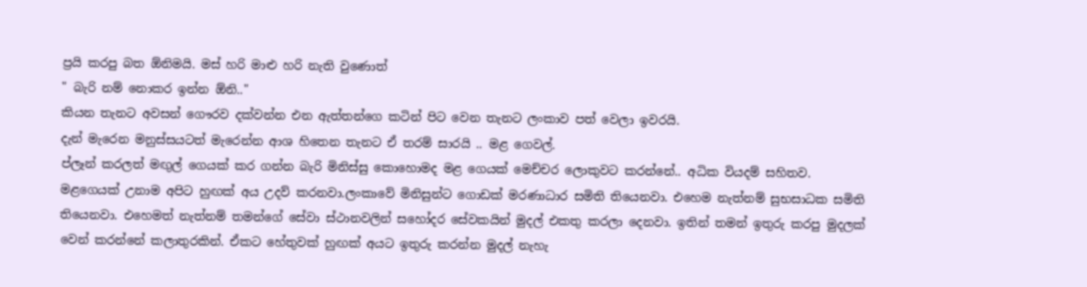ප්‍රයි කරපු බත ඕනිමයි. මස් හරි මාළු හරි නැති වුණොත්
" බැරි නම් නොකර ඉන්න ඕනි.."
කියන තැනට අවසන් ගෞරව දක්වන්න එන ඇත්තන්ගෙ කටින් පිට වෙන තැනට ලංකාව පත් වෙලා ඉවරයි.
දැන් මැරෙන මනුස්සයටත් මැරෙන්න ආශ හිතෙන තැනට ඒ තරම් සාරයි .. මළ ගෙවල්.
ප්ලෑන් කරලත් මඟුල් ගෙයක් කර ගන්න බැරි මිනිස්සු කොහොමද මළ ගෙයක් මෙච්චර ලොකුවට කරන්නේ.. අධික වියදම් සහිතව.
මළගෙයක් උනාම අපිට හුඟක් අය උදව් කරනවා.ලංකාවේ මිනිසුන්ට ගොඩක් මරණාධාර සමිති තියෙනවා. එහෙම නැත්නම් සුභසාධක සමිති තියෙනවා. එහෙමත් නැත්නම් තමන්ගේ සේවා ස්ථානවලින් සහෝදර සේවකයින් මුදල් එකතු කරලා දෙනවා. ඉතින් තමන් ඉතුරු කරපු මුදලක් වෙන් කරන්නේ කලාතුරකින්. ඒකට හේතුවක් හුඟක් අයට ඉතුරු කරන්න මුදල් නැහැ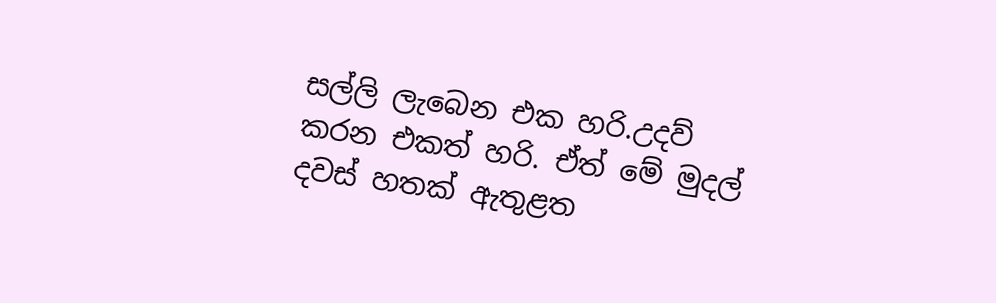සල්ලි ලැබෙන එක හරි.උදව් කරන එකත් හරි. ඒත් මේ මුදල් දවස් හතක් ඇතුළත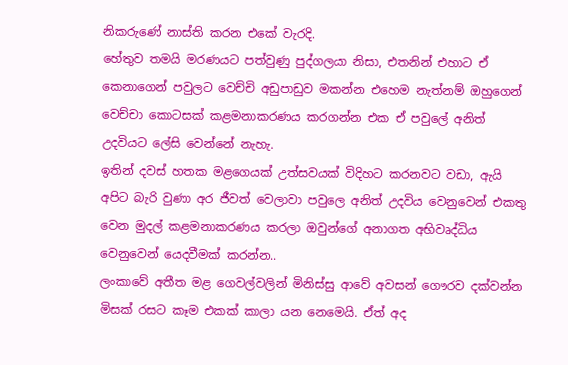නිකරුණේ නාස්ති කරන එකේ වැරදි.
හේතුව තමයි මරණයට පත්වුණු පුද්ගලයා නිසා, එතනින් එහාට ඒ කෙනාගෙන් පවුලට වෙච්චි අඩුපාඩුව මකන්න එහෙම නැත්නම් ඔහුගෙන් වෙච්චා කොටසක් කළමනාකරණය කරගන්න එක ඒ පවුලේ අනිත් උදවියට ලේසි වෙන්නේ නැහැ.
ඉතින් දවස් හතක මළගෙයක් උත්සවයක් විදිහට කරනවට වඩා, ඇයි අපිට බැරි වුණා අර ජීවත් වෙලාවා පවුලෙ අනිත් උදවිය වෙනුවෙන් එකතු වෙන මුදල් කළමනාකරණය කරලා ඔවුන්ගේ අනාගත අභිවෘද්ධිය වෙනුවෙන් යෙදවීමක් කරන්න..
ලංකාවේ අතීත මළ ගෙවල්වලින් මිනිස්සු ආවේ අවසන් ගෞරව දක්වන්න මිසක් රසට කෑම එකක් කාලා යන නෙමෙයි. ඒත් අද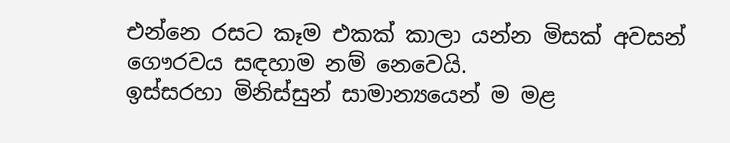එන්නෙ රසට කෑම එකක් කාලා යන්න මිසක් අවසන් ගෞරවය සඳහාම නම් නෙවෙයි.
ඉස්සරහා මිනිස්සුන් සාමාන්‍යයෙන් ම මළ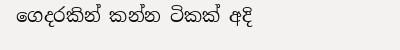ගෙදරකින් කන්න ටිකක් අදි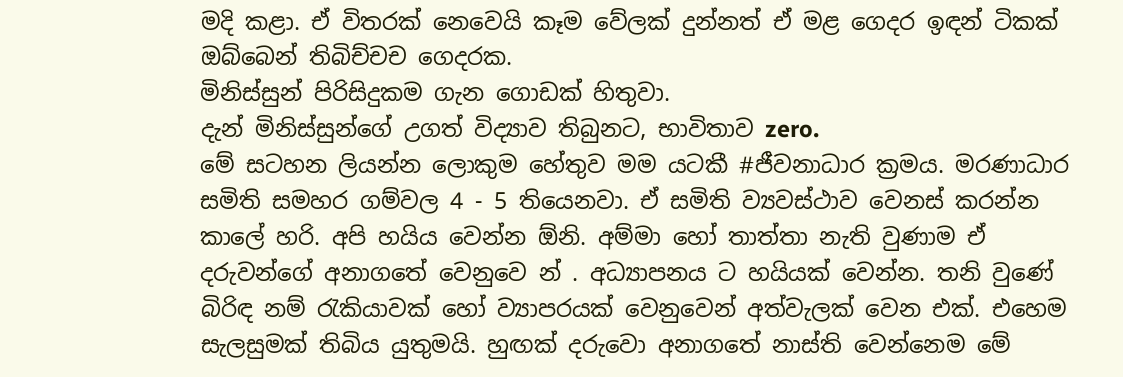මදි කළා. ඒ විතරක් නෙවෙයි කෑම වේලක් දුන්නත් ඒ මළ ගෙදර ඉඳන් ටිකක් ඔබ්බෙන් තිබිච්චච ගෙදරක.
මිනිස්සුන් පිරිසිදුකම ගැන ගොඩක් හිතුවා.
දැන් මිනිස්සුන්ගේ උගත් විද්‍යාව තිබුනට, භාවිතාව zero.
මේ සටහන ලියන්න ලොකුම හේතුව මම යටකී #ජීවනාධාර ක්‍රමය. මරණාධාර සමිති සමහර ගම්වල 4 - 5 තියෙනවා. ඒ සමිති ව්‍යවස්ථාව වෙනස් කරන්න කාලේ හරි. අපි හයිය වෙන්න ඕනි. අම්මා හෝ තාත්තා නැති වුණාම ඒ දරුවන්ගේ අනාගතේ වෙනුවෙ න් . අධ්‍යාපනය ට හයියක් වෙන්න. තනි වුණේ බිරිඳ නම් රැකියාවක් හෝ ව්‍යාපරයක් වෙනුවෙන් අත්වැලක් වෙන එක්. එහෙම සැලසුමක් තිබිය යුතුමයි. හුඟක් දරුවො අනාගතේ නාස්ති වෙන්නෙම මේ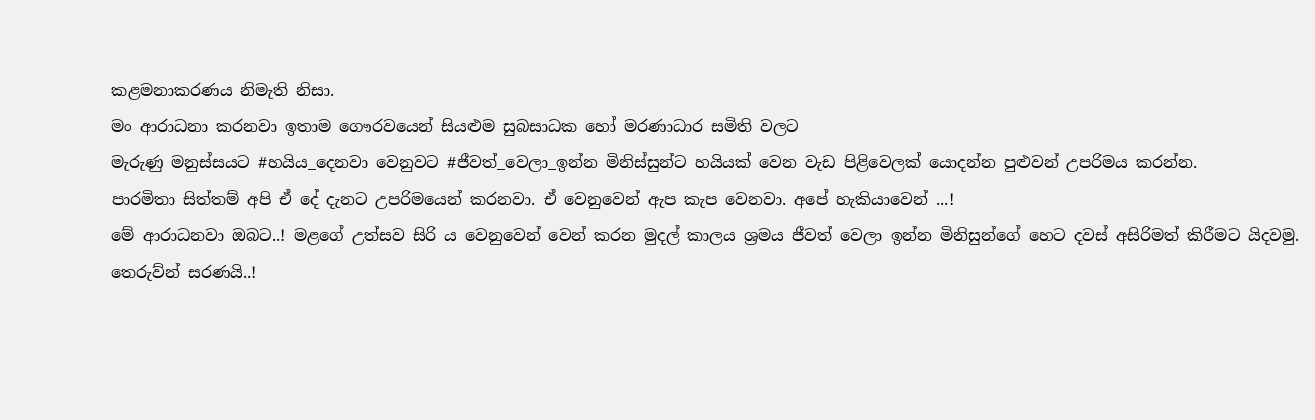කළමනාකරණය නිමැති නිසා.
මං ආරාධනා කරනවා ඉතාම ගෞරවයෙන් සියළුම සුබසාධක හෝ මරණාධාර සමිති වලට
මැරුණු මනුස්සයට #හයිය_දෙනවා වෙනුවට #ජීවත්_වෙලා_ඉන්න මිනිස්සුන්ට හයියක් වෙන වැඩ පිළිවෙලක් යොදන්න පුළුවන් උපරිමය කරන්න.
පාරමිතා සිත්තම් අපි ඒ දේ දැනට උපරිමයෙන් කරනවා. ඒ වෙනුවෙන් ඇප කැප වෙනවා. අපේ හැකියාවෙන් ...!
මේ ආරාධනවා ඔබට..! මළගේ උත්සව සිරි ය වෙනුවෙන් වෙන් කරන මුදල් කාලය ශ්‍රමය ජීවත් වෙලා ඉන්න මිනිසුන්ගේ හෙට දවස් අසිරිමත් කිරීමට යිදවමු.
තෙරුව්න් සරණයි..!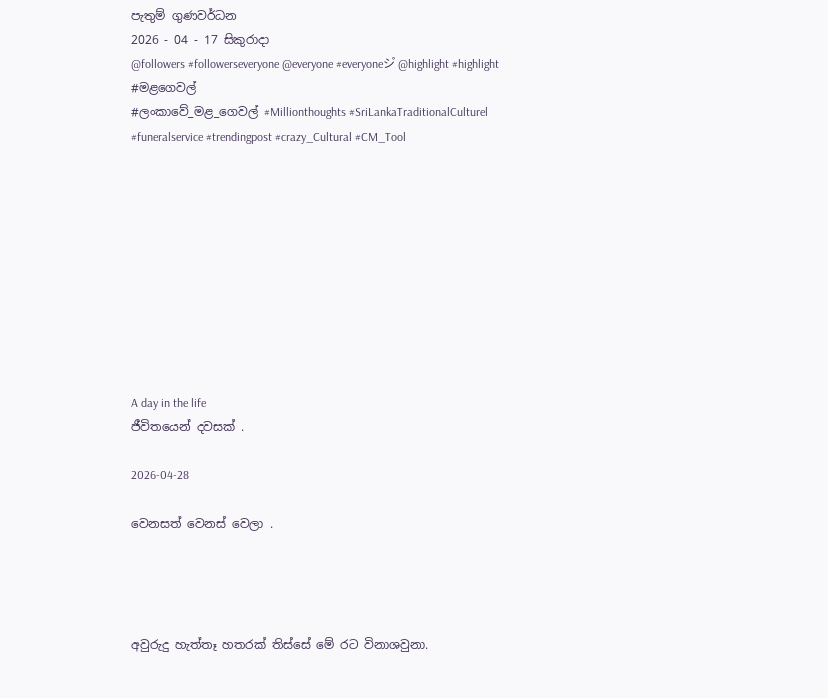පැතුම් ගුණවර්ධන
2026 - 04 - 17 සිකුරාදා
@followers #followerseveryone @everyone #everyoneシ゚ @highlight #highlight #මළගෙවල්
#ලංකාවේ_මළ_ගෙවල් #Millionthoughts #SriLankaTraditionalCulturel #funeralservice #trendingpost #crazy_Cultural #CM_Tool










A day in the life
ජීවිතයෙන් දවසක් .

2026-04-28

වෙනසත් වෙනස් වෙලා .




අවුරුදු හැත්තෑ හතරක් තිස්සේ මේ රට විනාශවුනා.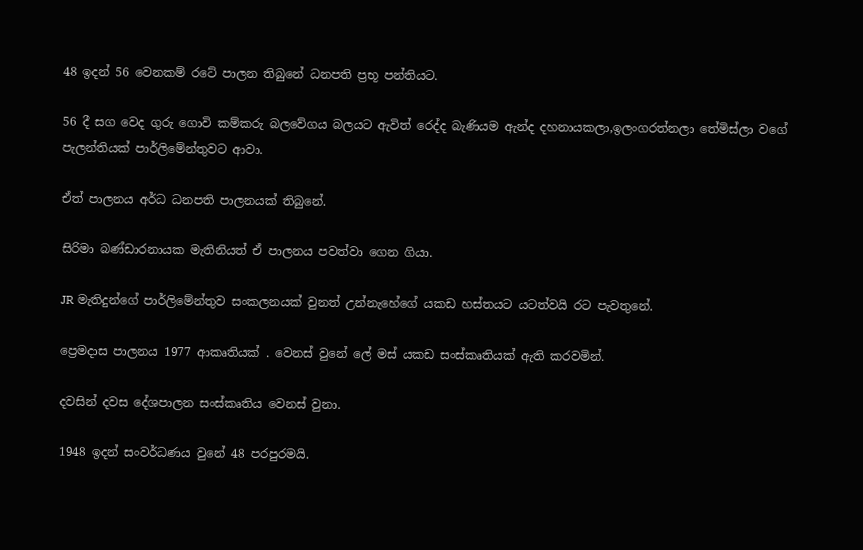48 ඉදන් 56 වෙනකම් රටේ පාලන තිබුනේ ධනපති ප්‍රභූ පන්තියට.

56 දී සග වෙද ගුරු ගොවි කම්කරු බලවේගය බලයට ඇවිත් රෙද්ද බැණියම ඇන්ද දහනායකලා,ඉලංගරත්නලා තේමිස්ලා වගේ පැලන්තියක් පාර්ලිමේන්තුවට ආවා.

ඒත් පාලනය අර්ධ ධනපති පාලනයක් තිබුනේ.

සිරිමා බණ්ඩාරනායක මැතිනියත් ඒ පාලනය පවත්වා ගෙන ගියා.

JR මැතිදුන්ගේ පාර්ලිමේන්තුව සංකලනයක් වුනත් උන්නැහේගේ යකඩ හස්තයට යටත්වයි රට පැවතුනේ.

ප්‍රෙමදාස පාලනය 1977 ආකෘතියක් . වෙනස් වුනේ ලේ මස් යකඩ සංස්කෘතියක් ඇති කරවමින්.

දවසින් දවස දේශපාලන සංස්කෘතිය වෙනස් වුනා.

1948 ඉදන් සංවර්ධණය වුනේ 48 පරපුරමයි.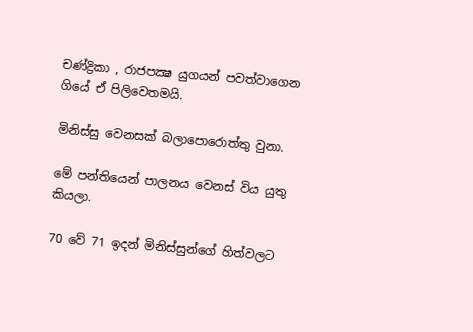චණ්ද්‍රිකා , රාජපක්‍ෂ යුගයන් පවත්වාගෙන ගියේ ඒ පිලිවෙතමයි.

මිනිස්සු වෙනසක් බලාපොරොත්තු වුනා.

මේ පන්තියෙන් පාලනය වෙනස් විය යුතු කියලා.

70 වේ 71 ඉදන් මිනිස්සුන්ගේ හිත්වලට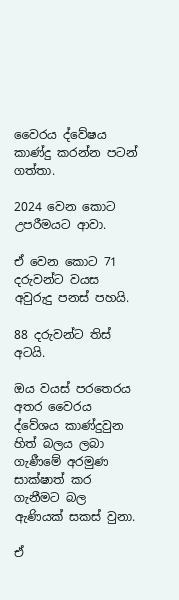වෛරය ද්වේෂය කාණ්දු කරන්න පටන් ගත්තා.

2024 වෙන කොට උපරීමයට ආවා.

ඒ වෙන කොට 71 දරුවන්ට වයස අවුරුදු පනස් පහයි.

88 දරුවන්ට තිස් අටයි.

ඔය වයස් පරතෙරය අතර වෛරය ද්වේශය කාණ්දුවුන හිත් බලය ලබා ගැණීමේ අරමුණ සාක්ෂාත් කර ගැනීමට බල ඇණියක් සකස් වුනා.

ඒ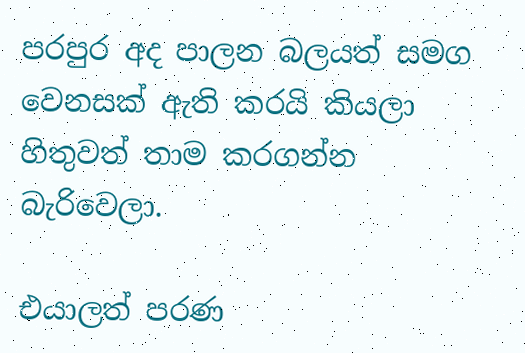පරපුර අද පාලන බලයත් සමග වෙනසක් ඇති කරයි කියලා හිතුවත් තාම කරගන්න බැරිවෙලා.

එයාලත් පරණ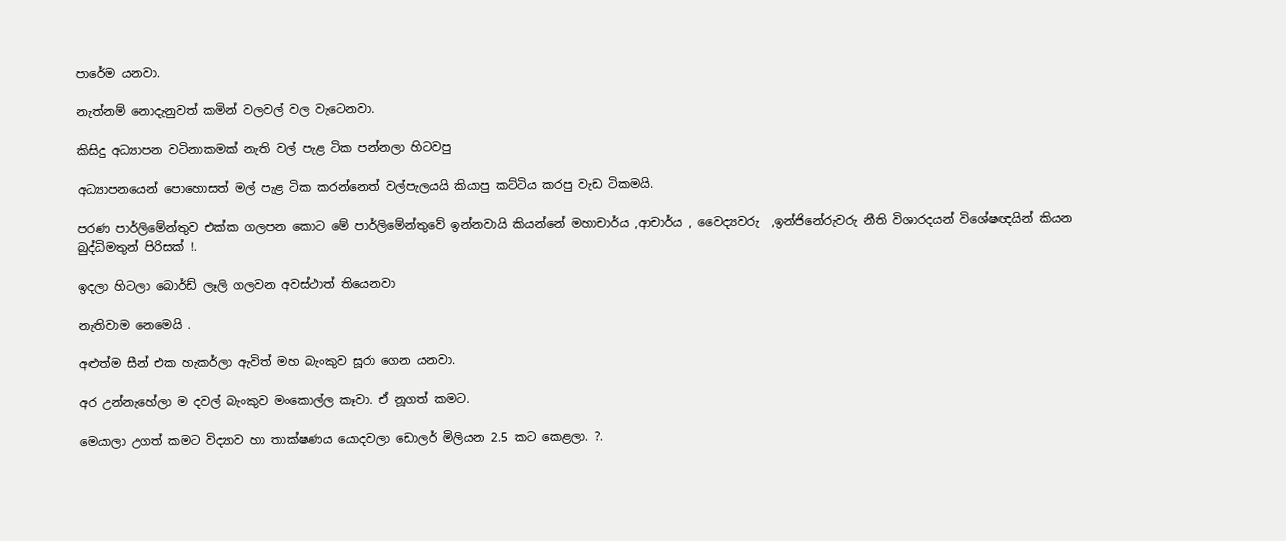පාරේම යනවා.

නැත්නම් නොදැනුවත් කමින් වලවල් වල වැටෙනවා.

කිසිදු අධ්‍යාපන වටිනාකමක් නැති වල් පැළ ටික පන්නලා හිටවපු

අධ්‍යාපනයෙන් පොහොසත් මල් පැළ ටික කරන්නෙත් වල්පැලයයි කියාපු කට්ටිය කරපු වැඩ ටිකමයි.

පරණ පාර්ලිමේන්තුව එක්ක ගලපන කොට මේ පාර්ලිමේන්තුවේ ඉන්නවායි කියන්නේ මහාචාර්ය ,ආචාර්ය , වෛද්‍යවරු  ,ඉන්ජිනේරුවරු නීති විශාරදයන් විශේෂඥයින් කියන බුද්ධිමතුන් පිරිසක් !.

ඉදලා හිටලා බොර්ඩ් ලෑලි ගලවන අවස්ථාත් තියෙනවා

නැතිවාම නෙමෙයි .

අළුත්ම සීන් එක හැකර්ලා ඇවිත් මහ බැංකුව සූරා ගෙන යනවා.

අර උන්නැහේලා ම දවල් බැංකුව මංකොල්ල කෑවා. ඒ නූගත් කමට.

මෙයාලා උගත් කමට විද්‍යාව හා තාක්ෂණය යොදවලා ඩොලර් මිලියන 2.5 කට කෙළලා. ?.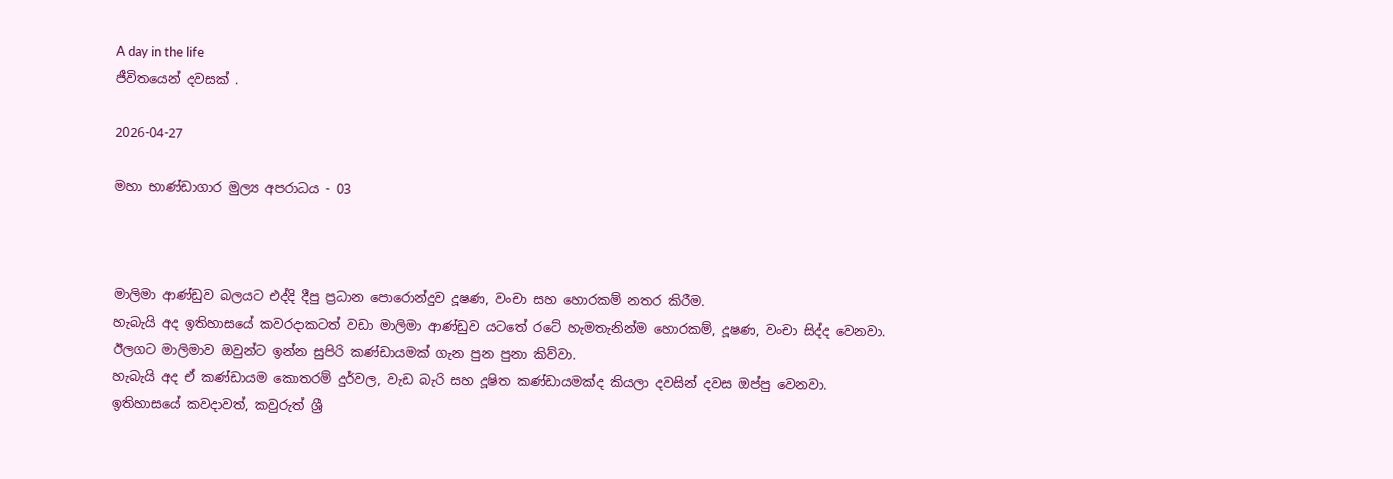A day in the life
ජීවිතයෙන් දවසක් .

2026-04-27

මහා භාණ්ඩාගාර මුල්‍ය අපරාධය - 03



මාලිමා ආණ්ඩුව බලයට එද්දි දීපු ප්‍රධාන පොරොන්දුව දූෂණ, වංචා සහ හොරකම් නතර කිරීම.
හැබැයි අද ඉතිහාසයේ කවරදාකටත් වඩා මාලිමා ආණ්ඩුව යටතේ රටේ හැමතැනින්ම හොරකම්, දූෂණ, වංචා සිද්ද වෙනවා.
ඊලගට මාලිමාව ඔවුන්‍ට ඉන්න සුපිරි කණ්ඩායමක් ගැන පුන පුනා කිව්වා.
හැබැයි අද ඒ කණ්ඩායම කොතරම් දුර්වල, වැඩ බැරි සහ දූෂිත කණ්ඩායමක්ද කියලා දවසින් දවස ඔප්පු වෙනවා.
ඉතිහාසයේ කවදාවත්, කවුරුත් ශ්‍රී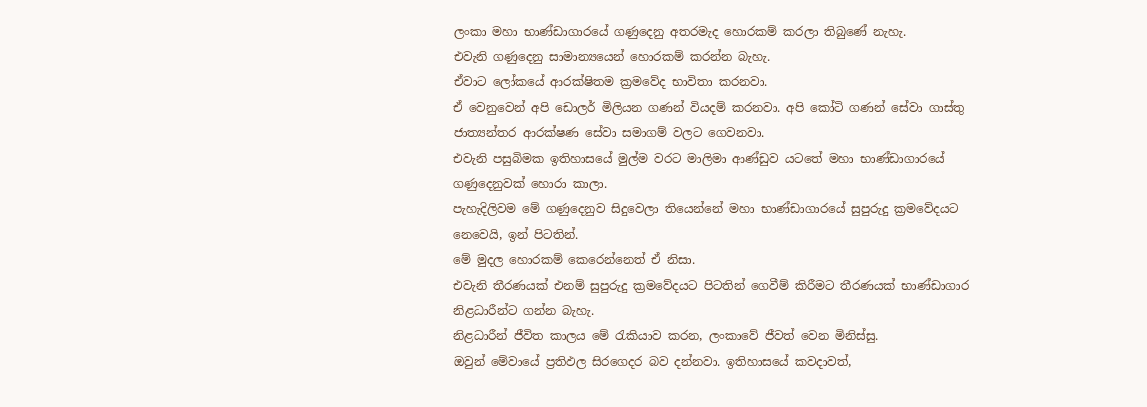ලංකා මහා භාණ්ඩාගාරයේ ගණුදෙනු අතරමැද හොරකම් කරලා තිබුණේ නැහැ.
එවැනි ගණුදෙනු සාමාන්‍යයෙන් හොරකම් කරන්න බැහැ.
ඒවාට ලෝකයේ ආරක්ෂිතම ක්‍රමවේද භාවිතා කරනවා.
ඒ වෙනුවෙන් අපි ඩොලර් මිලියන ගණන් වියදම් කරනවා. අපි කෝටි ගණන් සේවා ගාස්තු ජාත්‍යන්තර ආරක්ෂණ සේවා සමාගම් වලට ගෙවනවා.
එවැනි පසුබිමක ඉතිහාසයේ මුල්ම වරට මාලිමා ආණ්ඩුව යටතේ මහා භාණ්ඩාගාරයේ ගණුදෙනුවක් හොරා කාලා.
පැහැදිලිවම මේ ගණුදෙනුව සිදුවෙලා තියෙන්නේ මහා භාණ්ඩාගාරයේ සුපුරුදු ක්‍රමවේදයට නෙවෙයි, ඉන් පිටතින්.
මේ මුදල හොරකම් කෙරෙන්නෙත් ඒ නිසා.
එවැනි තීරණයක් එනම් සුපුරුදු ක්‍රමවේදයට පිටතින් ගෙවීම් කිරීමට තීරණයක් භාණ්ඩාගාර නිළධාරීන්ට ගන්න බැහැ.
නිළධාරීන් ජීවිත කාලය මේ රැකියාව කරන, ලංකාවේ ජීවත් වෙන මිනිස්සු.
ඔවුන් මේවායේ ප්‍රතිඵල සිරගෙදර බව දන්නවා. ඉතිහාසයේ කවදාවත්,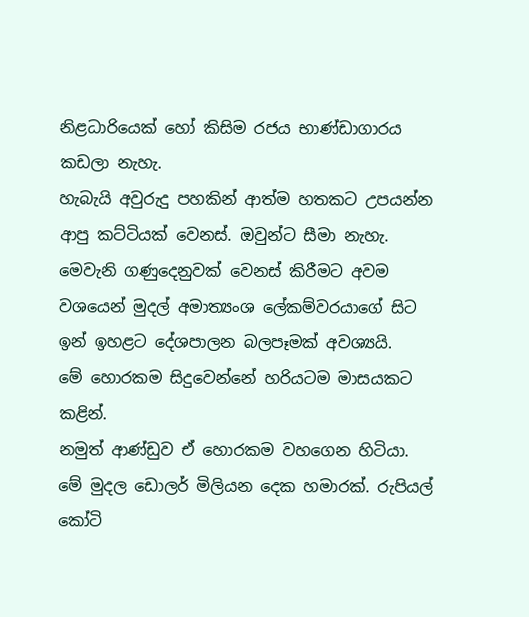නිළධාරියෙක් හෝ කිසිම රජය භාණ්ඩාගාරය කඩලා නැහැ.
හැබැයි අවුරුදු පහකින් ආත්ම හතකට උපයන්න ආපු කට්ටියක් වෙනස්. ඔවුන්ට සීමා නැහැ.
මෙවැනි ගණුදෙනුවක් වෙනස් කිරීමට අවම වශයෙන් මුදල් අමාත්‍යංශ ලේකම්වරයාගේ සිට ඉන් ඉහළට දේශපාලන බලපෑමක් අවශ්‍යයි.
මේ හොරකම සිදුවෙන්නේ හරියටම මාසයකට කළින්.
නමුත් ආණ්ඩුව ඒ හොරකම වහගෙන හිටියා.
මේ මුදල ඩොලර් මිලියන දෙක හමාරක්. රුපියල් කෝටි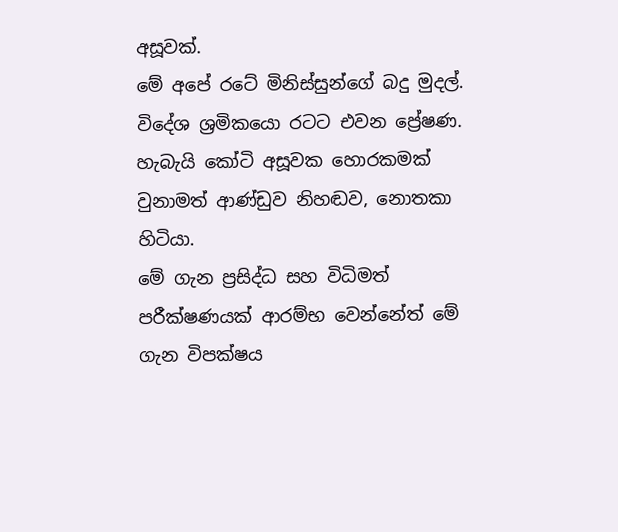අසූවක්.
මේ අපේ රටේ මිනිස්සුන්ගේ බදු මුදල්. විදේශ ශ්‍රමිකයො රටට එවන ප්‍රේෂණ.
හැබැයි කෝටි අසූවක හොරකමක් වුනාමත් ආණ්ඩුව නිහඬව, නොතකා හිටියා.
මේ ගැන ප්‍රසිද්ධ සහ විධිමත් පරීක්ෂණයක් ආරම්භ වෙන්නේත් මේ ගැන විපක්ෂය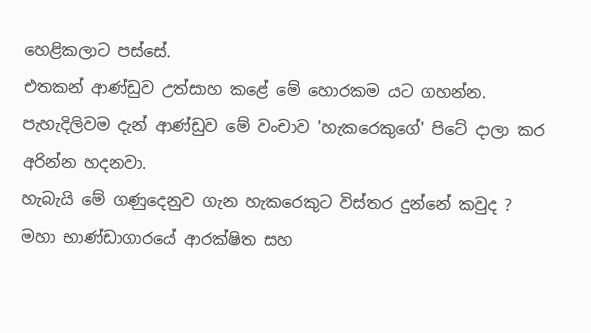හෙළිකලාට පස්සේ.
එතකන් ආණ්ඩුව උත්සාහ කළේ මේ හොරකම යට ගහන්න.
පැහැදිලිවම දැන් ආණ්ඩුව මේ වංචාව 'හැකරෙකුගේ' පිටේ දාලා කර අරින්න හදනවා.
හැබැයි මේ ගණුදෙනුව ගැන හැකරෙකුට විස්තර දුන්නේ කවුද ?
මහා භාණ්ඩාගාරයේ ආරක්ෂිත සහ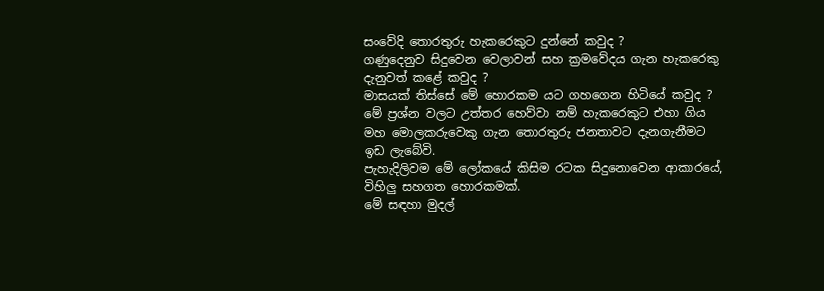සංවේදි තොරතුරු හැකරෙකුට දුන්නේ කවුද ?
ගණුදෙනුව සිදුවෙන වෙලාවන් සහ ක්‍රමවේදය ගැන හැකරෙකු දැනුවත් කළේ කවුද ?
මාසයක් තිස්සේ මේ හොරකම යට ගහගෙන හිටියේ කවුද ?
මේ ප්‍රශ්න වලට උත්තර හෙව්වා නම් හැකරෙකුට එහා ගිය මහ මොලකරුවෙකු ගැන තොරතුරු ජනතාවට දැනගැනීමට ඉඩ ලැබේවි.
පැහැදිලිවම මේ ලෝකයේ කිසිම රටක සිදුනොවෙන ආකාරයේ, විහිලු සහගත හොරකමක්.
මේ සඳහා මුදල්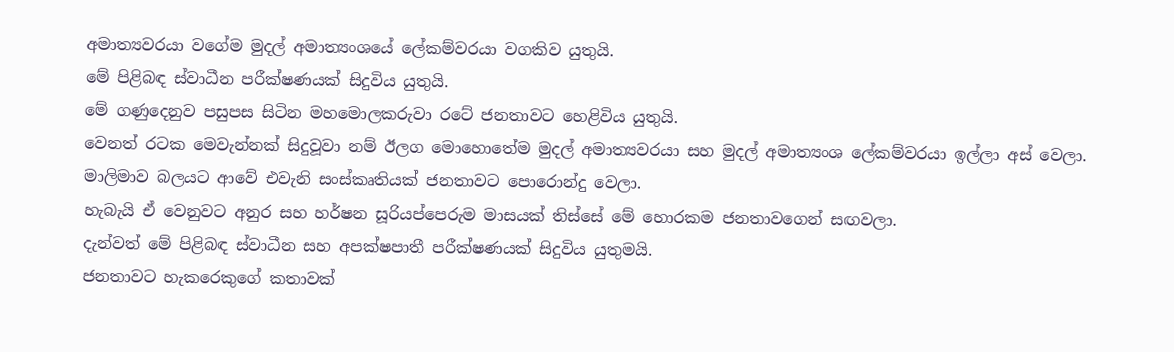අමාත්‍යවරයා වගේම මුදල් අමාත්‍යංශයේ ලේකම්වරයා වගකිව යුතුයි.
මේ පිළිබඳ ස්වාධීන පරීක්ෂණයක් සිදුවිය යුතුයි.
මේ ගණුදෙනුව පසුපස සිටින මහමොලකරුවා රටේ ජනතාවට හෙළිවිය යුතුයි.
වෙනත් රටක මෙවැන්නක් සිදුවූවා නම් ඊලග මොහොතේම මුදල් අමාත්‍යවරයා සහ මුදල් අමාත්‍යංශ ලේකම්වරයා ඉල්ලා අස් වෙලා.
මාලිමාව බලයට ආවේ එවැනි සංස්කෘතියක් ජනතාවට පොරොන්දු වෙලා.
හැබැයි ඒ වෙනුවට අනුර සහ හර්ෂන සූරියප්පෙරුම මාසයක් තිස්සේ මේ හොරකම ජනතාවගෙන් සඟවලා.
දැන්වත් මේ පිළිබඳ ස්වාධීන සහ අපක්ෂපාතී පරීක්ෂණයක් සිදුවිය යුතුමයි.
ජනතාවට හැකරෙකුගේ කතාවක්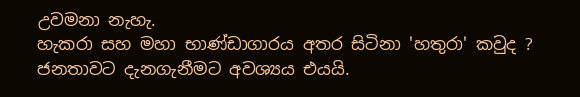උවමනා නැහැ.
හැකරා සහ මහා භාණ්ඩාගාරය අතර සිටිනා 'හතුරා' කවුද ?
ජනතාවට දැනගැනීමට අවශ්‍යය එයයි.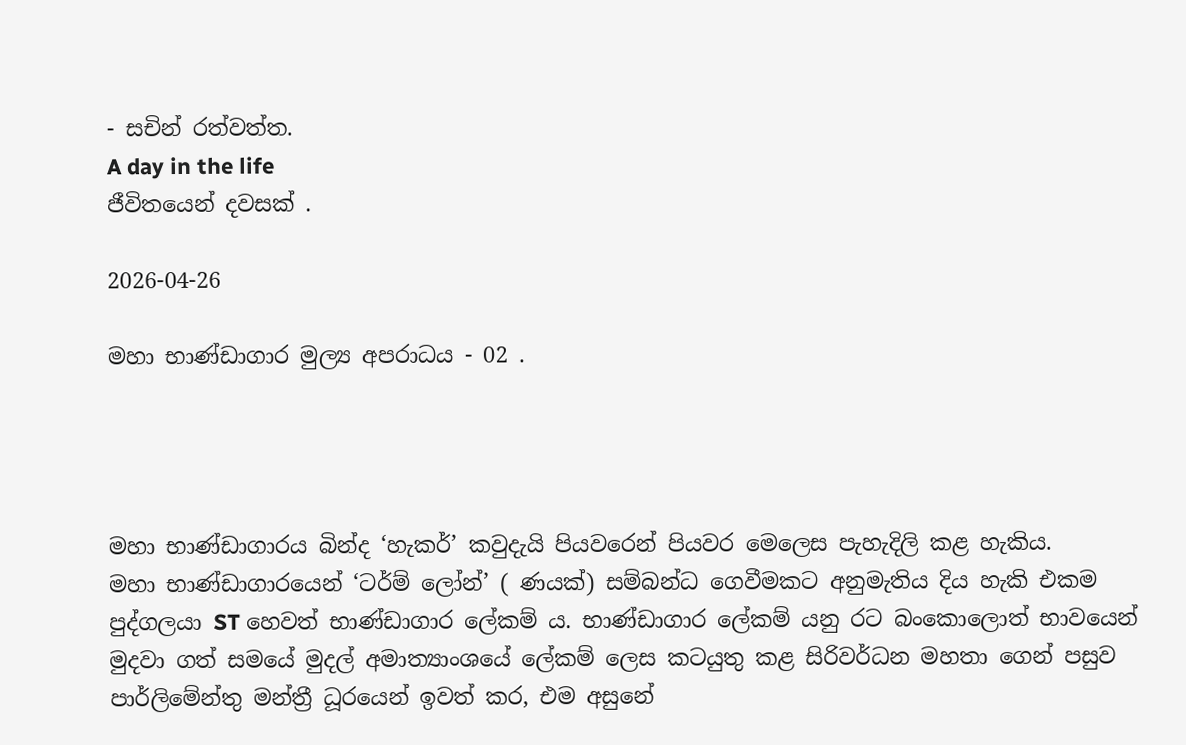- සචින් රත්වත්ත.
A day in the life
ජීවිතයෙන් දවසක් .

2026-04-26

මහා භාණ්ඩාගාර මුල්‍ය අපරාධය - 02 .




මහා භාණ්ඩාගාරය බින්ද ‘හැකර්’ කවුදැයි පියවරෙන් පියවර මෙලෙස පැහැදිලි කළ හැකිය.
මහා භාණ්ඩාගාරයෙන් ‘ටර්ම් ලෝන්’ ( ණයක්) සම්බන්ධ ගෙවීමකට අනුමැතිය දිය හැකි එකම පුද්ගලයා ST හෙවත් භාණ්ඩාගාර ලේකම් ය. භාණ්ඩාගාර ලේකම් යනු රට බංකොලොත් භාවයෙන් මුදවා ගත් සමයේ මුදල් අමාත්‍යාංශයේ ලේකම් ලෙස කටයුතු කළ සිරිවර්ධන මහතා ගෙන් පසුව පාර්ලිමේන්තු මන්ත්‍රී ධූරයෙන් ඉවත් කර, එම අසුනේ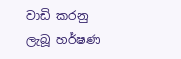වාඩි කරනු ලැබූ හර්ෂණ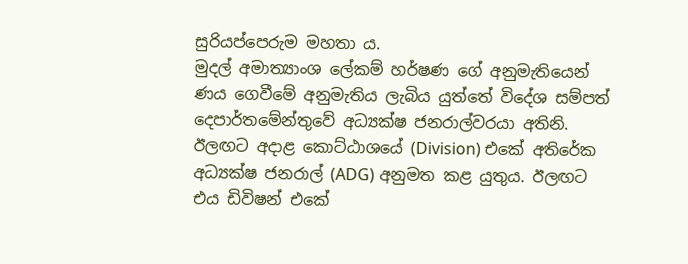සුරියප්පෙරුම මහතා ය.
මුදල් අමාත්‍යාංශ ලේකම් හර්ෂණ ගේ අනුමැතියෙන් ණය ගෙවීමේ අනුමැතිය ලැබිය යුත්තේ විදේශ සම්පත් දෙපාර්තමේන්තුවේ අධ්‍යක්ෂ ජනරාල්වරයා අතිනි. ඊලඟට අදාළ කොට්ඨාශයේ (Division) එකේ අතිරේක අධ්‍යක්ෂ ජනරාල් (ADG) අනුමත කළ යුතුය. ඊලඟට එය ඩිවිෂන් එකේ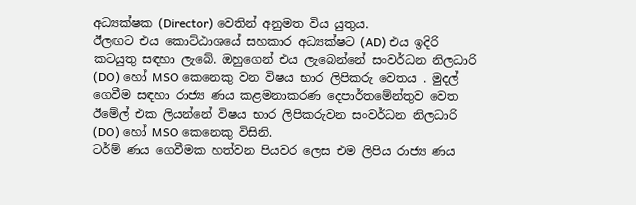අධ්‍යක්ෂක (Director) වෙතින් අනුමත විය යුතුය.
ඊලඟට එය කොට්ඨාශයේ සහකාර අධ්‍යක්ෂට (AD) එය ඉදිරි කටයුතු සඳහා ලැබේ. ඔහුගෙන් එය ලැබෙන්නේ සංවර්ධන නිලධාරි (DO) හෝ MSO කෙනෙකු වන විෂය භාර ලිපිකරු වෙතය . මුදල් ගෙවීම සඳහා රාජ්‍ය ණය කළමනාකරණ දෙපාර්තමේන්තුව වෙත ඊමේල් එක ලියන්නේ විෂය භාර ලිපිකරුවන සංවර්ධන නිලධාරි (DO) හෝ MSO කෙනෙකු විසිනි.
ටර්ම් ණය ගෙවීමක හත්වන පියවර ලෙස එම ලිපිය රාජ්‍ය ණය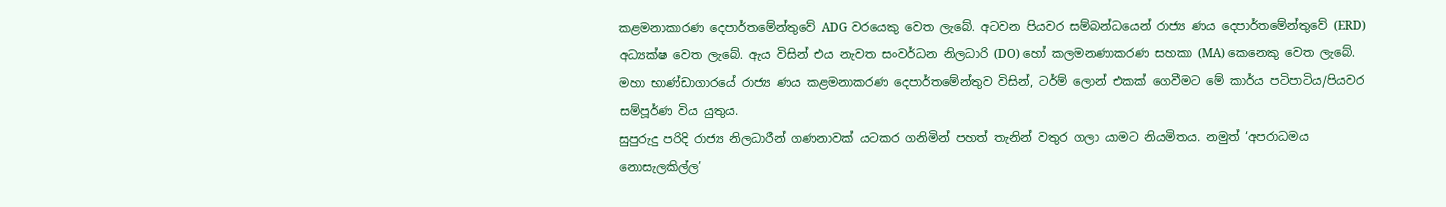කළමනාකාරණ දෙපාර්තමේන්තුවේ ADG වරයෙකු වෙත ලැබේ. අටවන පියවර සම්බන්ධයෙන් රාජ්‍ය ණය දෙපාර්තමේන්තුවේ (ERD) අධ්‍යක්ෂ වෙත ලැබේ. ඇය විසින් එය නැවත සංවර්ධන නිලධාරි (DO) හෝ කලමනණාකරණ සහකා (MA) කෙනෙකු වෙත ලැබේ.
මහා භාණ්ඩාගාරයේ රාජ්‍ය ණය කළමනාකරණ දෙපාර්තමේන්තුව විසින්, ටර්ම් ලොන් එකක් ගෙවීමට මේ කාර්ය පටිපාටිය/පියවර සම්පූර්ණ විය යුතුය.
සුපුරුදු පරිදි ‍රාජ්‍ය නිලධාරීන් ගණනාවක් යටකර ගනිමින් පහත් තැනින් වතුර ගලා යාමට නියමිතය. නමුත් ‘අපරාධමය නොසැලකිල්ල’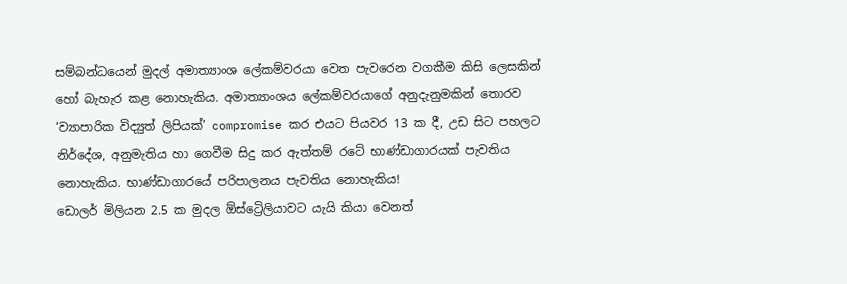සම්බන්ධයෙන් මුදල් අමාත්‍යාංශ ලේකම්වරයා වෙත පැවරෙන වගකීම කිසි ලෙසකින් හෝ බැහැර කළ නොහැකිය. අමාත්‍යාංශය ලේකම්වරයාගේ අනුදැනුමකින් තොරව ‘ව්‍යාපාරික විද්‍යුත් ලිපියක්’ compromise කර එයට පියවර 13 ක දී, උඩ සිට පහලට නිර්දේශ, අනුමැතිය හා ගෙවීම සිදු කර ඇත්තම් රටේ භාණ්ඩාගාරයක් පැවතිය නොහැකිය. භාණ්ඩාගාරයේ පරිපාලනය පැවතිය නොහැකිය!
ඩොලර් මිලියන 2.5 ක මුදල ඕස්ට්‍රෙිලියාවට යැයි කියා වෙනත්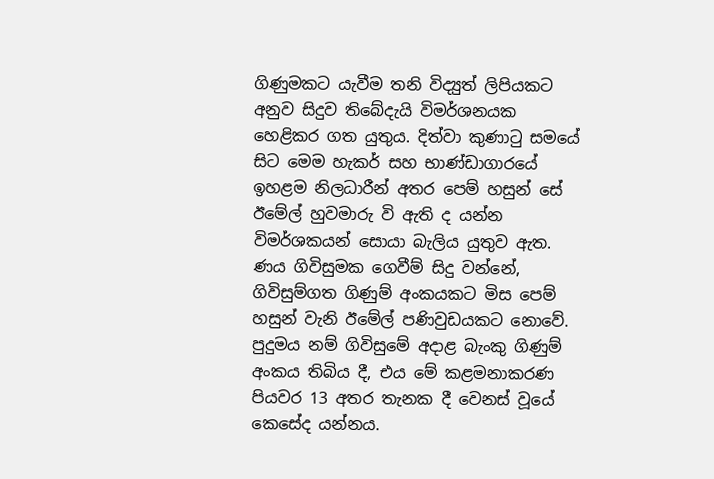ගිණුමකට යැවීම තනි විද්‍යුත් ලිපියකට අනුව සිදුව තිබේදැයි විමර්ශනයක හෙළිකර ගත යුතුය. දිත්වා කුණාටු සමයේ සිට මෙම හැකර් සහ භාණ්ඩාගාරයේ ඉහළම නිලධාරීන් අතර පෙම් හසුන් සේ ඊමේල් හුවමාරු වි ඇති ද යන්න විමර්ශකයන් සොයා බැලිය යුතුව ඇත.
ණය ගිවිසුමක ගෙවීම් සිදු වන්නේ, ගිවිසුම්ගත ගිණුම් අංකයකට මිස පෙම් හසුන් වැනි ඊමේල් පණිවුඩයකට නොවේ. පුදුමය නම් ගිවිසුමේ අදාළ බැංකු ගිණුම් අංකය තිබිය දී, එය මේ කළමනාකරණ පියවර 13 අතර තැනක දී වෙනස් වූයේ කෙසේද යන්නය.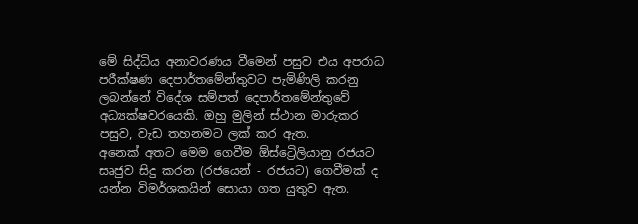මේ සිද්ධිය අනාවරණය වීමෙන් පසුව එය අපරාධ පරීක්ෂණ දෙපාර්තමේන්තුවට පැමිණිලි කරනු ලබන්නේ විදේශ සම්පත් දෙපාර්තමේන්තුවේ අධ්‍යක්ෂවරයෙකි. ඔහු මුලින් ස්ථාන මාරුකර පසුව, වැඩ තහනමට ලක් කර ඇත.
අනෙක් අතට මෙම ගෙවීම ඕස්ට්‍රෙිලියානු රජයට සෘජුව සිදු කරන (රජයෙන් - රජයට) ගෙවීමක් ද යන්න විමර්ශකයින් සොයා ගත යුතුව ඇත.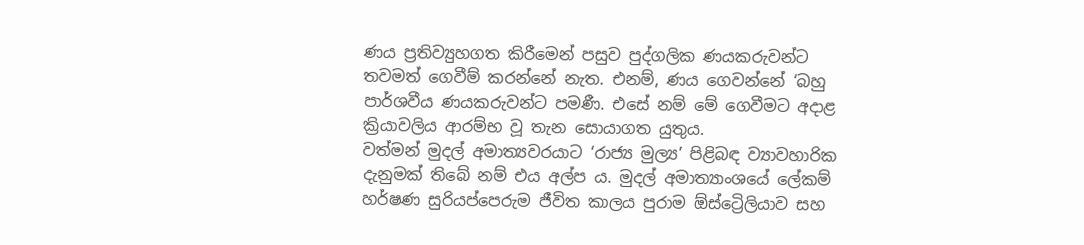ණය ප්‍රතිව්‍යුහගත කිරීමෙන් පසුව පුද්ගලික ණයකරුවන්ට තවමත් ගෙවීම් කරන්නේ නැත. එනම්, ණය ගෙවන්නේ ‘බහු පාර්ශවීය ණයකරුවන්ට පමණී. එසේ නම් මේ ගෙවීමට අදාළ ක්‍රියාවලිය ආරම්භ වූ තැන සොයාගත යුතුය.
වත්මන් මුදල් අමාත්‍යවරයාට ‘රාජ්‍ය මුල්‍ය’ පිළිබඳ ව්‍යාවහාරික දැනුමක් තිබේ නම් එය අල්ප ය. මුදල් අමාත්‍යාංශයේ ලේකම් හර්ෂණ සුරියප්පෙරුම ජීවිත කාලය පුරාම ඕස්ට්‍රෙිලියාව සහ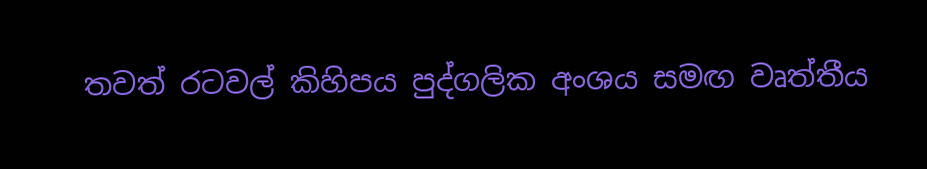තවත් රටවල් කිහිපය පුද්ගලික අංශය සමඟ වෘත්තීය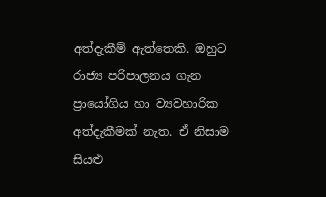අත්දැකීම් ඇත්තෙකි. ඔහුට රාජ්‍ය පරිපාලනය ගැන ප්‍රායෝගිය හා ව්‍යවහාරික අත්දැකීමක් නැත. ඒ නිසාම සියළු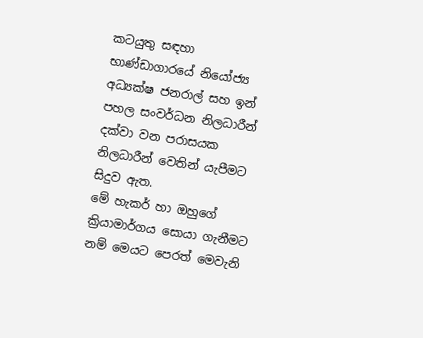කටයුතු සඳහා භාණ්ඩාගාරයේ නියෝජ්‍ය අධ්‍යක්ෂ ජනරාල් සහ ඉන් පහල සංවර්ධන නිලධාරීන් දක්වා වන පරාසයක නිලධාරීන් වෙතින් යැපීමට සිදුව ඇත.
මේ හැකර් හා ඔහුගේ ක්‍රියාමාර්ගය සොයා ගැනීමට නම් මෙයට පෙරත් මෙවැනි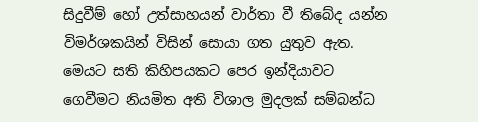සිදුවීම් හෝ උත්සාහයන් වාර්තා වී තිබේද යන්න විමර්ශකයින් විසින් සොයා ගත යුතුව ඇත. මෙයට සති කිහිපයකට පෙර ඉන්දියාවට ගෙවීමට නියමිත අති විශාල මුදලක් සම්බන්ධ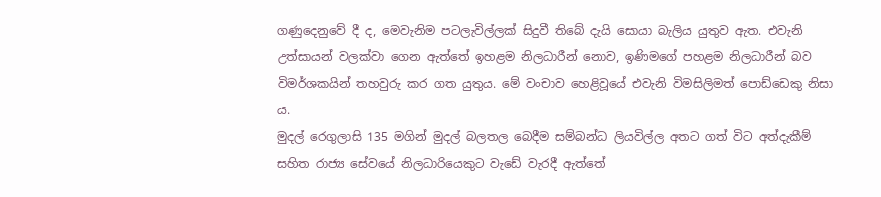ගණුදෙනුවේ දී ද, මෙවැනිම පටලැවිල්ලක් සිදුවී තිබේ දැයි සොයා බැලිය යුතුව ඇත. එවැනි උත්සායන් වලක්වා ගෙන ඇත්තේ ඉහළම නිලධාරීන් නොව, ඉණිමගේ පහළම නිලධාරීන් බව විමර්ශකයින් තහවුරු කර ගත යුතුය. මේ වංචාව හෙළිවූයේ එවැනි විමසිලිමත් පොඩ්ඩෙකු නිසා ය.
මුදල් රෙගුලාසි 135 මගින් මුදල් ‍බලතල බෙදීම සම්බන්ධ ලියවිල්ල අතට ගත් විට අත්දැකීම් සහිත රාජ්‍ය සේවයේ නිලධාරියෙකුට වැඩේ වැරදී ඇත්තේ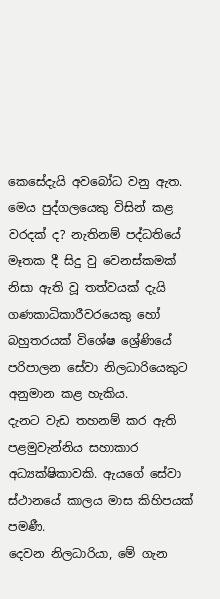කෙසේදැයි අවබෝධ වනු ඇත. මෙය පුද්ගලයෙකු විසින් කළ වරදක් ද? නැතිනම් පද්ධතියේ මෑතක දී සිදු වු වෙනස්කමක් නිසා ඇති වූ තත්වයක් දැයි ගණකාධිකාරීවරයෙකු හෝ බහුතරයක් විශේෂ ශ්‍රේණියේ පරිපාලන සේවා නිලධාරියෙකුට අනුමාන කළ හැකිය.
දැනට වැඩ තහනම් කර ඇති පළමුවැන්නිය සහාකාර අධ්‍යක්ෂිකාවකි. ඇයගේ සේවා ස්ථානයේ කාලය මාස කිහිපයක් පමණී.
දෙවන නිලධාරියා, මේ ගැන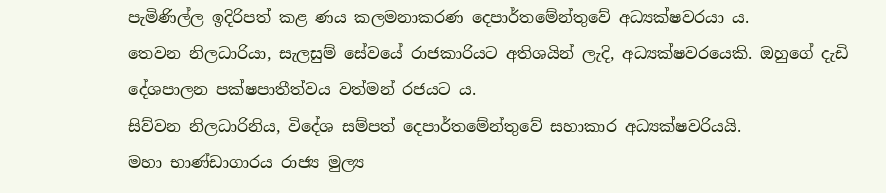පැමිණිල්ල ඉදිරිපත් කළ ණය කලමනාකරණ දෙපාර්තමේන්තුවේ අධ්‍යක්ෂවරයා ය.
තෙවන නිලධාරියා, සැලසුම් සේවයේ රාජකාරියට අතිශයින් ලැදි, අධ්‍යක්ෂවරයෙකි. ඔහුගේ දැඩි දේශපාලන පක්ෂපාතීත්වය වත්මන් රජයට ය.
සිව්වන නිලධාරිනිය, විදේශ සම්පත් දෙපාර්තමේන්තුවේ සහාකාර අධ්‍යක්ෂවරියයි.
මහා භාණ්ඩාගාරය රාජ්‍ය මුල්‍ය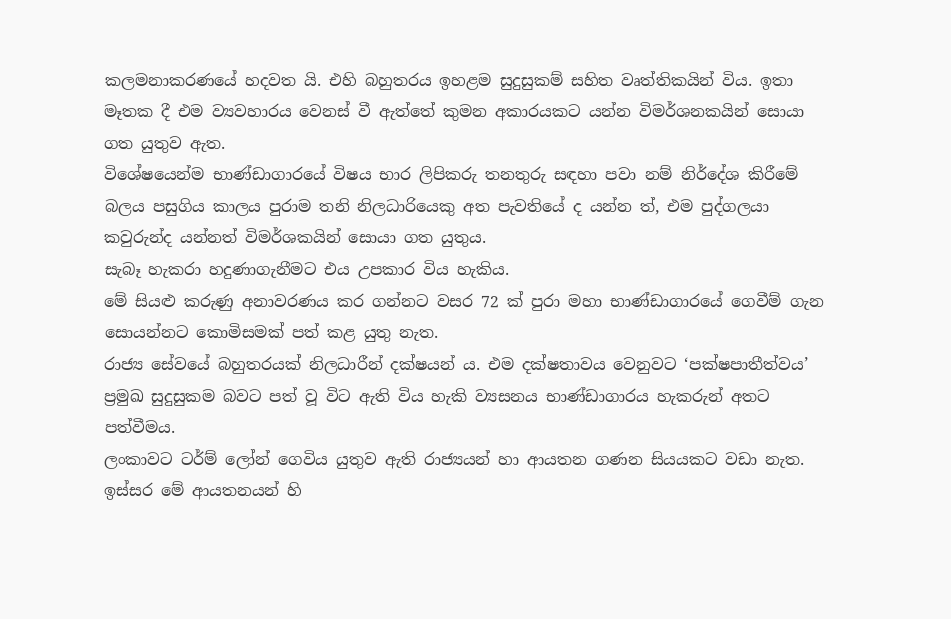කලමනාකරණයේ හදවත යි. එහි බහුතරය ඉහළම සුදුසුකම් සහිත වෘත්තිකයින් විය. ඉතා මෑතක දී එම ව්‍යවහාරය වෙනස් වී ඇත්තේ කුමන අකාරයකට යන්න විමර්ශනකයින් සොයා ගත යුතුව ඇත.
විශේෂයෙන්ම භාණ්ඩාගාරයේ විෂය භාර ලිපිකරු තනතුරු සඳහා පවා නම් නි‍ර්දේශ කිරීමේ බලය පසුගිය කාලය පුරාම තනි නිලධාරියෙකු අත පැවතියේ ද යන්න ත්, එම පුද්ගලයා කවුරුන්ද යන්නත් විමර්ශකයින් සොයා ගත යුතුය.
සැබෑ හැකරා හදුණාගැනීමට එය උපකාර විය හැකිය.
මේ සියළු කරුණු අනාවරණය කර ගන්නට වසර 72 ක් පුරා මහා භාණ්ඩාගාරයේ ගෙවීම් ගැන සොයන්නට කොමිසමක් පත් කළ යුතු නැත.
රාජ්‍ය සේවයේ බහුතරයක් නිලධාරීන් දක්ෂයන් ය. එම දක්ෂතාවය වෙනුවට ‘පක්ෂපාතීත්වය’ ප්‍රමුඛ සුදුසුකම බවට පත් වූ විට ඇති විය හැකි ව්‍යසනය භාණ්ඩාගාරය හැකරුන් අතට පත්වීමය.
ලංකාවට ටර්ම් ලෝන් ගෙවිය යුතුව ඇති රාජ්‍යයන් හා ආයතන ගණන සියයකට වඩා නැත. ඉස්සර මේ ආයතනයන් හි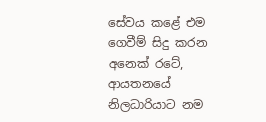සේවය කළේ එම ගෙවීම් සිදු කරන අනෙක් රටේ, ආයතනයේ නිලධාරියාට නම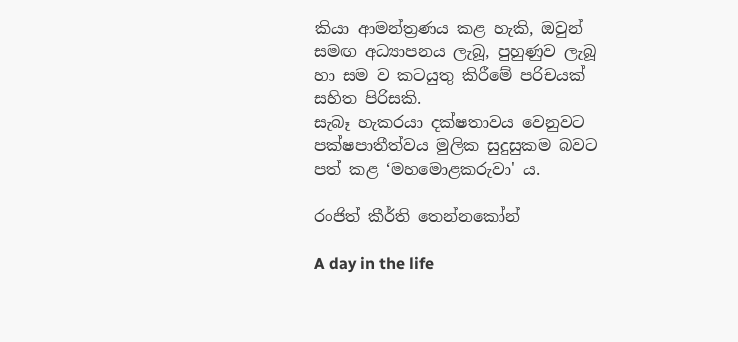කියා ආමන්ත්‍රණය කළ හැකි, ඔවුන් සමඟ අධ්‍යාපනය ලැබූ, පුහුණුව ලැබූ හා සම ව කටයුතු කිරීමේ පරිචයක් සහිත පිරිසකි.
සැබෑ හැකරයා දක්ෂතාවය වෙනුවට පක්ෂපාතීත්වය මුලික සුදුසුකම බවට පත් කළ ‘මහමොළකරුවා' ය.

රංජිත් කීර්ති තෙන්නකෝන්

A day in the life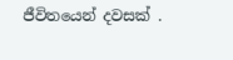ජීවිතයෙන් දවසක් .